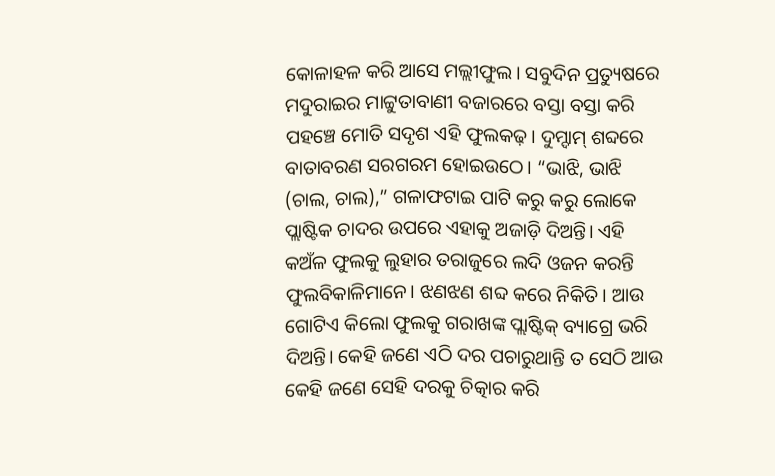କୋଳାହଳ କରି ଆସେ ମଲ୍ଲୀଫୁଲ। ସବୁଦିନ ପ୍ରତ୍ୟୁଷରେ ମଦୁରାଇର ମାଟ୍ଟୁତାବାଣୀ ବଜାରରେ ବସ୍ତା ବସ୍ତା କରି ପହଞ୍ଚେ ମୋତି ସଦୃଶ ଏହି ଫୁଲକଢ଼। ଦୁମ୍ଦାମ୍ ଶବ୍ଦରେ ବାତାବରଣ ସରଗରମ ହୋଇଉଠେ। “ଭାଝି, ଭାଝି (ଚାଲ, ଚାଲ),” ଗଳାଫଟାଇ ପାଟି କରୁ କରୁ ଲୋକେ ପ୍ଲାଷ୍ଟିକ ଚାଦର ଉପରେ ଏହାକୁ ଅଜାଡ଼ି ଦିଅନ୍ତି। ଏହି କଅଁଳ ଫୁଲକୁ ଲୁହାର ତରାଜୁରେ ଲଦି ଓଜନ କରନ୍ତି ଫୁଲବିକାଳିମାନେ। ଝଣଝଣ ଶବ୍ଦ କରେ ନିକିତି। ଆଉ ଗୋଟିଏ କିଲୋ ଫୁଲକୁ ଗରାଖଙ୍କ ପ୍ଲାଷ୍ଟିକ୍ ବ୍ୟାଗ୍ରେ ଭରି ଦିଅନ୍ତି। କେହି ଜଣେ ଏଠି ଦର ପଚାରୁଥାନ୍ତି ତ ସେଠି ଆଉ କେହି ଜଣେ ସେହି ଦରକୁ ଚିତ୍କାର କରି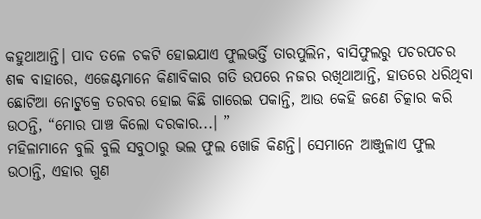କହୁଥାଆନ୍ତି। ପାଦ ତଳେ ଚକଟି ହୋଇଯାଏ ଫୁଲଭର୍ତ୍ତି ତାରପୁଲିନ, ବାସିଫୁଲରୁ ପଚରପଚର ଶବ୍ବ ବାହାରେ, ଏଜେଣ୍ଟମାନେ କିଣାବିକାର ଗତି ଉପରେ ନଜର ରଖିଥାଆନ୍ତି, ହାତରେ ଧରିଥିବା ଛୋଟିଆ ନୋଟ୍ବୁକ୍ରେ ତରବର ହୋଇ କିଛି ଗାରେଇ ପକାନ୍ତି, ଆଉ କେହି ଜଣେ ଚିତ୍କାର କରି ଉଠନ୍ତି, “ମୋର ପାଞ୍ଚ କିଲୋ ଦରକାର...। ”
ମହିଳାମାନେ ବୁଲି ବୁଲି ସବୁଠାରୁ ଭଲ ଫୁଲ ଖୋଜି କିଣନ୍ତି। ସେମାନେ ଆଞ୍ଜୁଳାଏ ଫୁଲ ଉଠାନ୍ତି, ଏହାର ଗୁଣ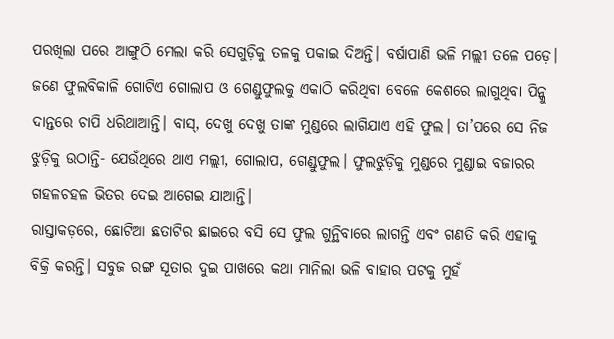ପରଖିଲା ପରେ ଆଙ୍ଗୁଠି ମେଲା କରି ସେଗୁଡ଼ିକୁ ତଳକୁ ପକାଇ ଦିଅନ୍ତି। ବର୍ଷାପାଣି ଭଳି ମଲ୍ଲୀ ତଳେ ପଡ଼େ। ଜଣେ ଫୁଲବିକାଳି ଗୋଟିଏ ଗୋଲାପ ଓ ଗେଣ୍ଡୁଫୁଲକୁ ଏକାଠି କରିଥିବା ବେଳେ କେଶରେ ଲାଗୁଥିବା ପିନ୍କୁ ଦାନ୍ତରେ ଚାପି ଧରିଥାଆନ୍ତି। ବାସ୍, ଦେଖୁ ଦେଖୁ ତାଙ୍କ ମୁଣ୍ଡରେ ଲାଗିଯାଏ ଏହି ଫୁଲ। ତା’ପରେ ସେ ନିଜ ଝୁଡ଼ିକୁ ଉଠାନ୍ତି- ଯେଉଁଥିରେ ଥାଏ ମଲ୍ଲୀ, ଗୋଲାପ, ଗେଣ୍ଡୁଫୁଲ। ଫୁଲଝୁଡ଼ିକୁ ମୁଣ୍ଡରେ ମୁଣ୍ଡାଇ ବଜାରର ଗହଳଚହଳ ଭିତର ଦେଇ ଆଗେଇ ଯାଆନ୍ତି।
ରାସ୍ତାକଡ଼ରେ, ଛୋଟିଆ ଛତାଟିର ଛାଇରେ ବସି ସେ ଫୁଲ ଗୁନ୍ଥିବାରେ ଲାଗନ୍ତି ଏବଂ ଗଣତି କରି ଏହାକୁ ବିକ୍ରି କରନ୍ତି। ସବୁଜ ରଙ୍ଗ ସୂତାର ଦୁଇ ପାଖରେ କଥା ମାନିଲା ଭଳି ବାହାର ପଟକୁ ମୁହଁ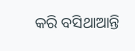କରି ବସିଥାଆନ୍ତି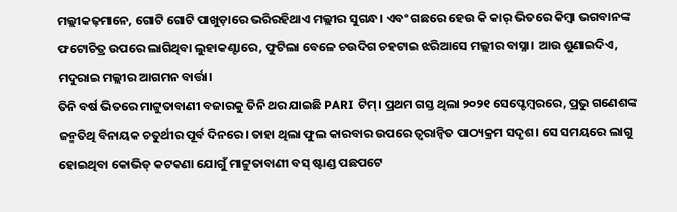ମଲ୍ଲୀକଢ଼ମାନେ, ଗୋଟି ଗୋଟି ପାଖୁଡ଼ାରେ ଭରିରହିଥାଏ ମଲ୍ଲୀର ସୁଗନ୍ଧ। ଏବଂ ଗଛରେ ହେଉ କି କାର୍ ଭିତରେ କିମ୍ବା ଭଗବାନଙ୍କ ଫଟୋଚିତ୍ର ଉପରେ ଲାଗିଥିବା ଲୁହାକଣ୍ଟାରେ, ଫୁଟିଲା ବେଳେ ଚଉଦିଗ ଚହଟାଇ ଝରିଆସେ ମଲ୍ଲୀର ବାସ୍ନା। ଆଉ ଶୁଣାଇଦିଏ, ମଦୁରାଇ ମଲ୍ଲୀର ଆଗମନ ବାର୍ତ୍ତା।
ତିନି ବର୍ଷ ଭିତରେ ମାଟ୍ଟୁତାବାଣୀ ବଜାରକୁ ତିନି ଥର ଯାଇଛି PARI ଟିମ୍। ପ୍ରଥମ ଗସ୍ତ ଥିଲା ୨୦୨୧ ସେପ୍ଟେମ୍ବରରେ, ପ୍ରଭୁ ଗଣେଶଙ୍କ ଜନ୍ମତିଥି ବିନାୟକ ଚତୁର୍ଥୀର ପୂର୍ବ ଦିନରେ। ତାହା ଥିଲା ଫୁଲ କାରବାର ଉପରେ ତ୍ୱରାନ୍ୱିତ ପାଠ୍ୟକ୍ରମ ସଦୃଶ। ସେ ସମୟରେ ଲାଗୁ ହୋଇଥିବା କୋଭିଡ୍ କଟକଣା ଯୋଗୁଁ ମାଟ୍ଟୁତାବାଣୀ ବସ୍ ଷ୍ଟାଣ୍ଡ ପଛପଟେ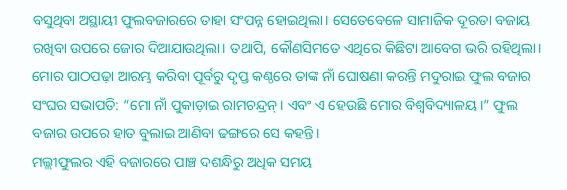ବସୁଥିବା ଅସ୍ଥାୟୀ ଫୁଲବଜାରରେ ତାହା ସଂପନ୍ନ ହୋଇଥିଲା। ସେତେବେଳେ ସାମାଜିକ ଦୂରତା ବଜାୟ ରଖିବା ଉପରେ ଜୋର ଦିଆଯାଉଥିଲା। ତଥାପି, କୌଣସିମତେ ଏଥିରେ କିଛିଟା ଆବେଗ ଭରି ରହିଥିଲା।
ମୋର ପାଠପଢ଼ା ଆରମ୍ଭ କରିବା ପୂର୍ବରୁ ଦୃପ୍ତ କଣ୍ଠରେ ତାଙ୍କ ନାଁ ଘୋଷଣା କରନ୍ତି ମଦୁରାଇ ଫୁଲ ବଜାର ସଂଘର ସଭାପତି: “ମୋ ନାଁ ପୁକାଡ଼ାଇ ରାମଚନ୍ଦ୍ରନ୍। ଏବଂ ଏ ହେଉଛି ମୋର ବିଶ୍ୱବିଦ୍ୟାଳୟ।” ଫୁଲ ବଜାର ଉପରେ ହାତ ବୁଲାଇ ଆଣିବା ଢଙ୍ଗରେ ସେ କହନ୍ତି।
ମଲ୍ଲୀଫୁଲର ଏହି ବଜାରରେ ପାଞ୍ଚ ଦଶନ୍ଧିରୁ ଅଧିକ ସମୟ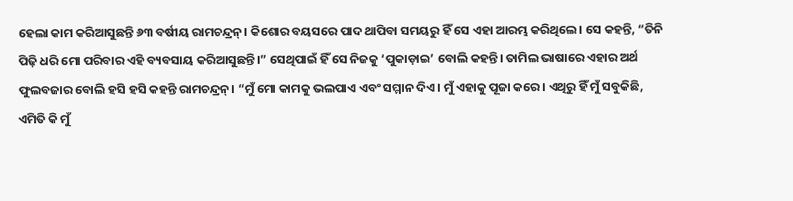ହେଲା କାମ କରିଆସୁଛନ୍ତି ୬୩ ବର୍ଷୀୟ ରାମଚନ୍ଦ୍ରନ୍। କିଶୋର ବୟସରେ ପାଦ ଥାପିବା ସମୟରୁ ହିଁ ସେ ଏହା ଆରମ୍ଭ କରିଥିଲେ। ସେ କହନ୍ତି, “ତିନି ପିଢ଼ି ଧରି ମୋ ପରିବାର ଏହି ବ୍ୟବସାୟ କରିଆସୁଛନ୍ତି।” ସେଥିପାଇଁ ହିଁ ସେ ନିଜକୁ ‘ପୁକାଡ଼ାଇ’ ବୋଲି କହନ୍ତି। ତାମିଲ ଭାଷାରେ ଏହାର ଅର୍ଥ ଫୁଲବଜାର ବୋଲି ହସି ହସି କହନ୍ତି ରାମଚନ୍ଦ୍ରନ୍। “ମୁଁ ମୋ କାମକୁ ଭଲପାଏ ଏବଂ ସମ୍ମାନ ଦିଏ। ମୁଁ ଏହାକୁ ପୂଜା କରେ। ଏଥିରୁ ହିଁ ମୁଁ ସବୁକିଛି, ଏମିତି କି ମୁଁ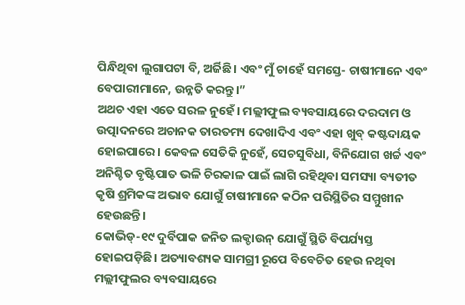ପିନ୍ଧିଥିବା ଲୁଗାପଟା ବି, ଅର୍ଜିଛି। ଏବଂ ମୁଁ ଚାହେଁ ସମସ୍ତେ- ଚାଷୀମାନେ ଏବଂ ବେପାରୀମାନେ, ଉନ୍ନତି କରନ୍ତୁ।”
ଅଥଚ ଏହା ଏତେ ସରଳ ନୁହେଁ। ମଲ୍ଲୀଫୁଲ ବ୍ୟବସାୟରେ ଦରଦାମ ଓ ଉତ୍ପାଦନରେ ଅଚାନକ ତାରତମ୍ୟ ଦେଖାଦିଏ ଏବଂ ଏହା ଖୁବ୍ କଷ୍ଟଦାୟକ ହୋଇପାରେ। କେବଳ ସେତିକି ନୁହେଁ, ସେଚସୁବିଧା, ବିନିଯୋଗ ଖର୍ଚ୍ଚ ଏବଂ ଅନିଶ୍ଚିତ ବୃଷ୍ଟିପାତ ଭଳି ଚିରକାଳ ପାଇଁ ଲାଗି ରହିଥିବା ସମସ୍ୟା ବ୍ୟତୀତ କୃଷି ଶ୍ରମିକଙ୍କ ଅଭାବ ଯୋଗୁଁ ଚାଷୀମାନେ କଠିନ ପରିସ୍ଥିତିର ସମ୍ମୁଖୀନ ହେଉଛନ୍ତି।
କୋଭିଡ୍-୧୯ ଦୁର୍ବିପାକ ଜନିତ ଲକ୍ଡାଉନ୍ ଯୋଗୁଁ ସ୍ଥିତି ବିପର୍ଯ୍ୟସ୍ତ ହୋଇପଡ଼ିଛି। ଅତ୍ୟାବଶ୍ୟକ ସାମଗ୍ରୀ ରୂପେ ବିବେଚିତ ହେଉ ନଥିବା ମଲ୍ଲୀଫୁଲର ବ୍ୟବସାୟରେ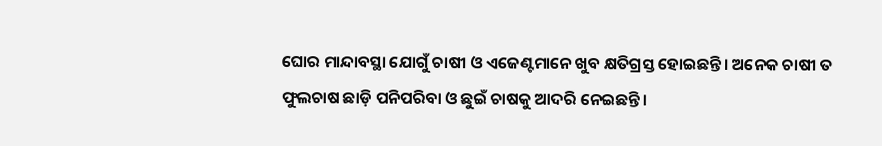ଘୋର ମାନ୍ଦାବସ୍ଥା ଯୋଗୁଁ ଚାଷୀ ଓ ଏଜେଣ୍ଟମାନେ ଖୁବ କ୍ଷତିଗ୍ରସ୍ତ ହୋଇଛନ୍ତି। ଅନେକ ଚାଷୀ ତ ଫୁଲଚାଷ ଛାଡ଼ି ପନିପରିବା ଓ ଛୁଇଁ ଚାଷକୁ ଆଦରି ନେଇଛନ୍ତି।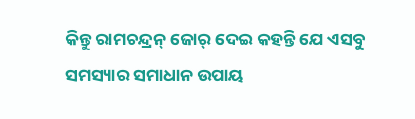କିନ୍ତୁ ରାମଚନ୍ଦ୍ରନ୍ ଜୋର୍ ଦେଇ କହନ୍ତି ଯେ ଏସବୁ ସମସ୍ୟାର ସମାଧାନ ଉପାୟ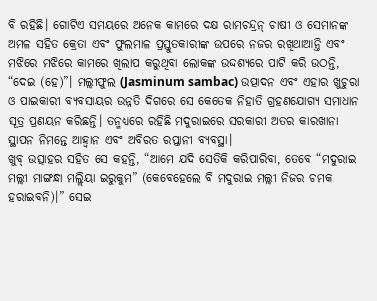ବି ରହିଛି। ଗୋଟିଏ ସମୟରେ ଅନେକ କାମରେ ଦକ୍ଷ ରାମଚନ୍ଦ୍ରନ୍ ଚାଷୀ ଓ ସେମାନଙ୍କ ଅମଳ ସହିତ କ୍ରେତା ଏବଂ ଫୁଲମାଳ ପ୍ରସ୍ତୁତକାରୀଙ୍କ ଉପରେ ନଜର ରଖିଥାଆନ୍ତି ଏବଂ ମଝିରେ ମଝିରେ କାମରେ ଖିଲାପ କରୁଥିବା ଲୋକଙ୍କ ଉଦ୍ଦଶ୍ୟରେ ପାଟି କରି ଉଠନ୍ତି, “ଦେଇ (ହେ)”। ମଲ୍ଲୀଫୁଲ (Jasminum sambac) ଉତ୍ପାଦନ ଏବଂ ଏହାର ଖୁଚୁରା ଓ ପାଇକାରୀ ବ୍ୟବସାୟର ଉନ୍ନତି ଦିଗରେ ସେ କେତେକ ନିହାତି ଗ୍ରହଣଯୋଗ୍ୟ ସମାଧାନ ସୂତ୍ର ପ୍ରଣୟନ କରିଛନ୍ତି। ତନ୍ମଧ୍ୟରେ ରହିଛି ମଦୁରାଇରେ ସରକାରୀ ଅତର କାରଖାନା ସ୍ଥାପନ ନିମନ୍ତେ ଆହ୍ୱାନ ଏବଂ ଅବିରତ ରପ୍ତାନୀ ବ୍ୟବସ୍ଥା।
ଖୁବ୍ ଉତ୍ସାହର ସହିତ ସେ କହନ୍ତି, “ଆମେ ଯଦି ସେତିକି କରିପାରିବା, ତେବେ “ମଦୁରାଇ ମଲ୍ଲୀ ମାଙ୍ଗନ୍ଧା ମଲ୍ଲିୟା ଇରୁକୁମ” (କେବେହେଲେ ବି ମଦୁରାଇ ମଲ୍ଲୀ ନିଜର ଚମକ ହରାଇବନି)।” ସେଇ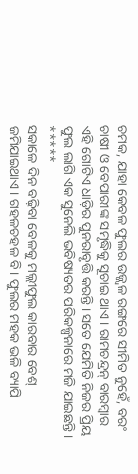ଚମକ, ଯାହା କେବଳ ଫୁଲର ଉଜ୍ଜ୍ୱଳ ରଙ୍ଗରେ ସୀମିତ ନୁହେଁ, ବରଂ ଚାଷୀ ଓ ବେପାରୀଙ୍କ ସମୃଦ୍ଧିକୁ ସୂଚାଇ ଥାଏ। ରାମଚନ୍ଦ୍ରନ୍ ବାରମ୍ବାର ଏହି ଗୋଟିଏ ଧାଡ଼ିର ପୁନରାବୃତ୍ତି କରନ୍ତି। ସତେ ଯେମିତି ନିଜର ପ୍ରିୟ ଫୁଲ ଲାଗି ଏକ ସୁନେଲି ଭବିଷ୍ୟତର ପରିକଳ୍ପନାରେ ମଜି ଯାଇଛନ୍ତି।
*****
ସକାଳେ ଦିନ ବଢ଼ିବା ବେଳକୁ ମଲ୍ଲୀଫୁଲ କାରବାର ବେଶ୍ ଜମିଯାଇଥାଏ। ଗହଳଚହଳ ବି। ଫୁଲର ମହକ ଭଳି ବ୍ୟାପି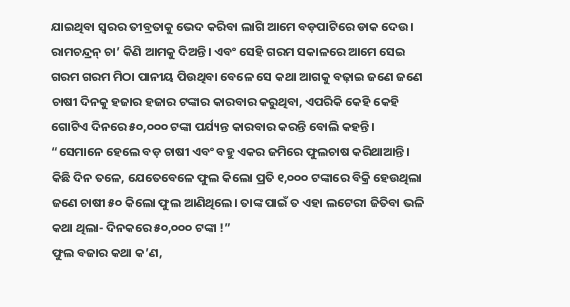ଯାଇଥିବା ସ୍ୱରର ତୀବ୍ରତାକୁ ଭେଦ କରିବା ଲାଗି ଆମେ ବଡ଼ପାଟିରେ ଡାକ ଦେଉ।
ରାମଚନ୍ଦ୍ରନ୍ ଚା’ କିଣି ଆମକୁ ଦିଅନ୍ତି। ଏବଂ ସେହି ଗରମ ସକାଳରେ ଆମେ ସେଇ ଗରମ ଗରମ ମିଠା ପାନୀୟ ପିଉଥିବା ବେଳେ ସେ କଥା ଆଗକୁ ବଢ଼ାଇ ଜଣେ ଜଣେ ଚାଷୀ ଦିନକୁ ହଜାର ହଜାର ଟଙ୍କାର କାରବାର କରୁଥିବା, ଏପରିକି କେହି କେହି ଗୋଟିଏ ଦିନରେ ୫୦,୦୦୦ ଟଙ୍କା ପର୍ଯ୍ୟନ୍ତ କାରବାର କରନ୍ତି ବୋଲି କହନ୍ତି। “ସେମାନେ ହେଲେ ବଡ଼ ଚାଷୀ ଏବଂ ବହୁ ଏକର ଜମିରେ ଫୁଲଚାଷ କରିଥାଆନ୍ତି। କିଛି ଦିନ ତଳେ, ଯେତେବେଳେ ଫୁଲ କିଲୋ ପ୍ରତି ୧,୦୦୦ ଟଙ୍କାରେ ବିକ୍ରି ହେଉଥିଲା ଜଣେ ଚାଷୀ ୫୦ କିଲୋ ଫୁଲ ଆଣିଥିଲେ। ତାଙ୍କ ପାଇଁ ତ ଏହା ଲଟେରୀ ଜିତିବା ଭଳି କଥା ଥିଲା- ଦିନକରେ ୫୦,୦୦୦ ଟଙ୍କା !”
ଫୁଲ ବଜାର କଥା କ’ଣ,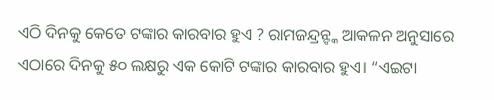ଏଠି ଦିନକୁ କେତେ ଟଙ୍କାର କାରବାର ହୁଏ ? ରାମଜନ୍ଦ୍ରନ୍ଙ୍କ ଆକଳନ ଅନୁସାରେ ଏଠାରେ ଦିନକୁ ୫୦ ଲକ୍ଷରୁ ଏକ କୋଟି ଟଙ୍କାର କାରବାର ହୁଏ। “ଏଇଟା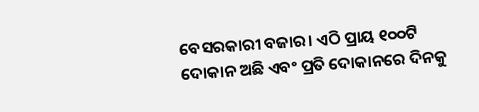ବେସରକାରୀ ବଜାର। ଏଠି ପ୍ରାୟ ୧୦୦ଟି ଦୋକାନ ଅଛି ଏବଂ ପ୍ରତି ଦୋକାନରେ ଦିନକୁ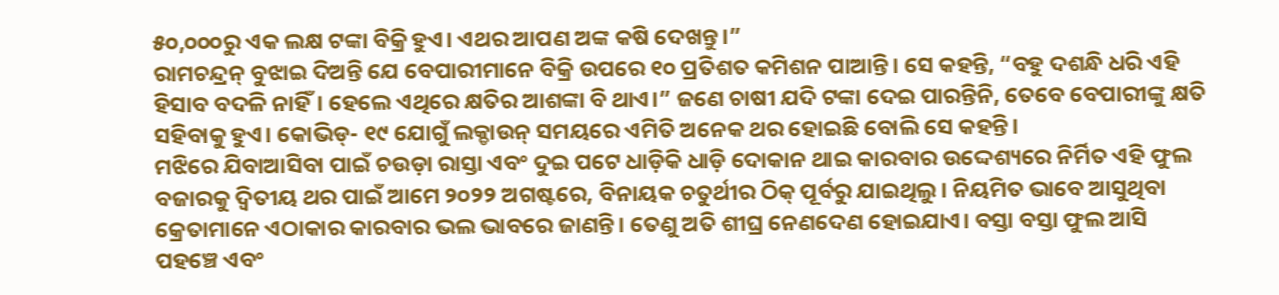୫୦,୦୦୦ରୁ ଏକ ଲକ୍ଷ ଟଙ୍କା ବିକ୍ରି ହୁଏ। ଏଥର ଆପଣ ଅଙ୍କ କଷି ଦେଖନ୍ତୁ।”
ରାମଚନ୍ଦ୍ରନ୍ ବୁଝାଇ ଦିଅନ୍ତି ଯେ ବେପାରୀମାନେ ବିକ୍ରି ଉପରେ ୧୦ ପ୍ରତିଶତ କମିଶନ ପାଆନ୍ତି। ସେ କହନ୍ତି, “ବହୁ ଦଶନ୍ଧି ଧରି ଏହି ହିସାବ ବଦଳି ନାହିଁ। ହେଲେ ଏଥିରେ କ୍ଷତିର ଆଶଙ୍କା ବି ଥାଏ।” ଜଣେ ଚାଷୀ ଯଦି ଟଙ୍କା ଦେଇ ପାରନ୍ତିନି, ତେବେ ବେପାରୀଙ୍କୁ କ୍ଷତି ସହିବାକୁ ହୁଏ। କୋଭିଡ୍- ୧୯ ଯୋଗୁଁ ଲକ୍ଡାଉନ୍ ସମୟରେ ଏମିତି ଅନେକ ଥର ହୋଇଛି ବୋଲି ସେ କହନ୍ତି।
ମଝିରେ ଯିବାଆସିବା ପାଇଁ ଚଉଡ଼ା ରାସ୍ତା ଏବଂ ଦୁଇ ପଟେ ଧାଡ଼ିକି ଧାଡ଼ି ଦୋକାନ ଥାଇ କାରବାର ଉଦ୍ଦେଶ୍ୟରେ ନିର୍ମିତ ଏହି ଫୁଲ ବଜାରକୁ ଦ୍ୱିତୀୟ ଥର ପାଇଁ ଆମେ ୨୦୨୨ ଅଗଷ୍ଟରେ, ବିନାୟକ ଚତୁର୍ଥୀର ଠିକ୍ ପୂର୍ବରୁ ଯାଇଥିଲୁ। ନିୟମିତ ଭାବେ ଆସୁଥିବା କ୍ରେତାମାନେ ଏଠାକାର କାରବାର ଭଲ ଭାବରେ ଜାଣନ୍ତି। ତେଣୁ ଅତି ଶୀଘ୍ର ନେଣଦେଣ ହୋଇଯାଏ। ବସ୍ତା ବସ୍ତା ଫୁଲ ଆସି ପହଞ୍ଚେ ଏବଂ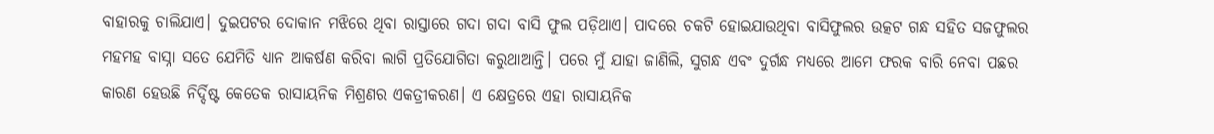ବାହାରକୁ ଚାଲିଯାଏ। ଦୁଇପଟର ଦୋକାନ ମଝିରେ ଥିବା ରାସ୍ତାରେ ଗଦା ଗଦା ବାସି ଫୁଲ ପଡ଼ିଥାଏ। ପାଦରେ ଚକଟି ହୋଇଯାଉଥିବା ବାସିଫୁଲର ଉତ୍କଟ ଗନ୍ଧ ସହିତ ସଜଫୁଲର ମହମହ ବାସ୍ନା ସତେ ଯେମିତି ଧ୍ୟାନ ଆକର୍ଷଣ କରିବା ଲାଗି ପ୍ରତିଯୋଗିତା କରୁଥାଆନ୍ତି। ପରେ ମୁଁ ଯାହା ଜାଣିଲି, ସୁଗନ୍ଧ ଏବଂ ଦୁର୍ଗନ୍ଧ ମଧ୍ୟରେ ଆମେ ଫରକ ବାରି ନେବା ପଛର କାରଣ ହେଉଛି ନିର୍ଦ୍ଦିଷ୍ଟ କେତେକ ରାସାୟନିକ ମିଶ୍ରଣର ଏକତ୍ରୀକରଣ। ଏ କ୍ଷେତ୍ରରେ ଏହା ରାସାୟନିକ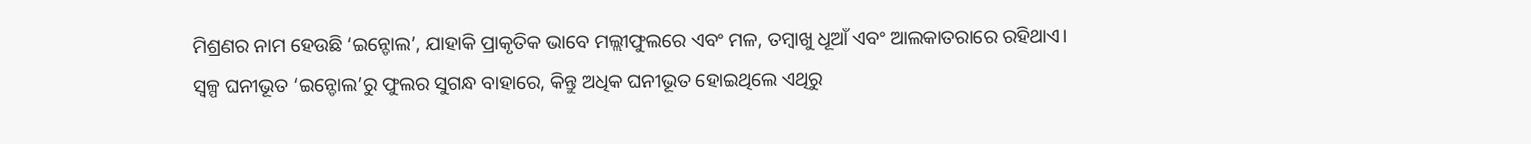ମିଶ୍ରଣର ନାମ ହେଉଛି ‘ଇନ୍ଡୋଲ’, ଯାହାକି ପ୍ରାକୃତିକ ଭାବେ ମଲ୍ଲୀଫୁଲରେ ଏବଂ ମଳ, ତମ୍ବାଖୁ ଧୂଆଁ ଏବଂ ଆଲକାତରାରେ ରହିଥାଏ।
ସ୍ୱଳ୍ପ ଘନୀଭୂତ ‘ଇନ୍ଡୋଲ’ରୁ ଫୁଲର ସୁଗନ୍ଧ ବାହାରେ, କିନ୍ତୁ ଅଧିକ ଘନୀଭୂତ ହୋଇଥିଲେ ଏଥିରୁ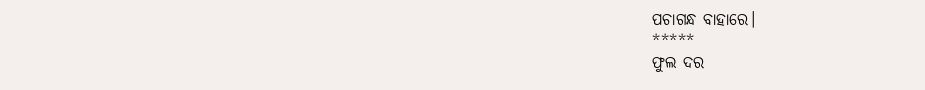ପଚାଗନ୍ଧ ବାହାରେ।
*****
ଫୁଲ ଦର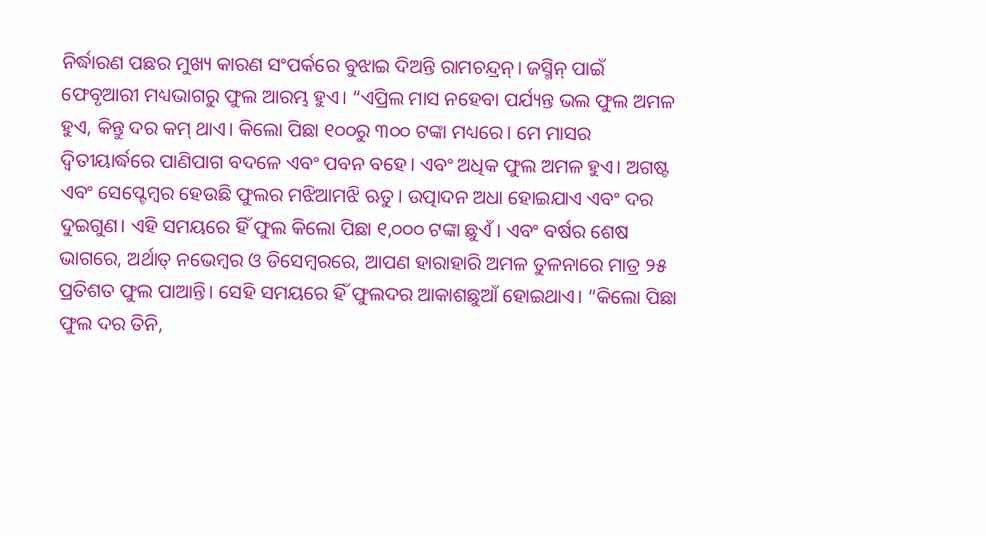ନିର୍ଦ୍ଧାରଣ ପଛର ମୁଖ୍ୟ କାରଣ ସଂପର୍କରେ ବୁଝାଇ ଦିଅନ୍ତି ରାମଚନ୍ଦ୍ରନ୍। ଜସ୍ମିନ୍ ପାଇଁ ଫେବୃଆରୀ ମଧ୍ୟଭାଗରୁ ଫୁଲ ଆରମ୍ଭ ହୁଏ। “ଏପ୍ରିଲ ମାସ ନହେବା ପର୍ଯ୍ୟନ୍ତ ଭଲ ଫୁଲ ଅମଳ ହୁଏ, କିନ୍ତୁ ଦର କମ୍ ଥାଏ। କିଲୋ ପିଛା ୧୦୦ରୁ ୩୦୦ ଟଙ୍କା ମଧ୍ୟରେ। ମେ ମାସର ଦ୍ୱିତୀୟାର୍ଦ୍ଧରେ ପାଣିପାଗ ବଦଳେ ଏବଂ ପବନ ବହେ। ଏବଂ ଅଧିକ ଫୁଲ ଅମଳ ହୁଏ। ଅଗଷ୍ଟ ଏବଂ ସେପ୍ଟେମ୍ବର ହେଉଛି ଫୁଲର ମଝିଆମଝି ଋତୁ। ଉତ୍ପାଦନ ଅଧା ହୋଇଯାଏ ଏବଂ ଦର ଦୁଇଗୁଣ। ଏହି ସମୟରେ ହିଁ ଫୁଲ କିଲୋ ପିଛା ୧,୦୦୦ ଟଙ୍କା ଛୁଏଁ। ଏବଂ ବର୍ଷର ଶେଷ ଭାଗରେ, ଅର୍ଥାତ୍ ନଭେମ୍ବର ଓ ଡିସେମ୍ବରରେ, ଆପଣ ହାରାହାରି ଅମଳ ତୁଳନାରେ ମାତ୍ର ୨୫ ପ୍ରତିଶତ ଫୁଲ ପାଆନ୍ତି। ସେହି ସମୟରେ ହିଁ ଫୁଲଦର ଆକାଶଛୁଆଁ ହୋଇଥାଏ। “କିଲୋ ପିଛା ଫୁଲ ଦର ତିନି,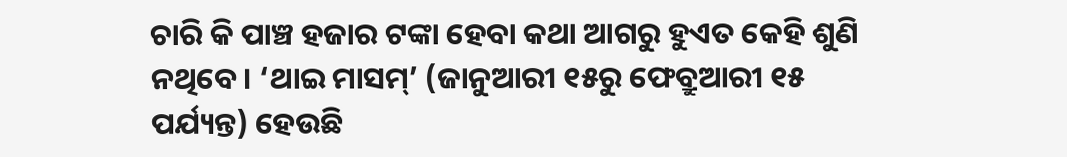ଚାରି କି ପାଞ୍ଚ ହଜାର ଟଙ୍କା ହେବା କଥା ଆଗରୁ ହୁଏତ କେହି ଶୁଣି ନଥିବେ। ‘ଥାଇ ମାସମ୍’ (ଜାନୁଆରୀ ୧୫ରୁ ଫେବ୍ରୁଆରୀ ୧୫ ପର୍ଯ୍ୟନ୍ତ) ହେଉଛି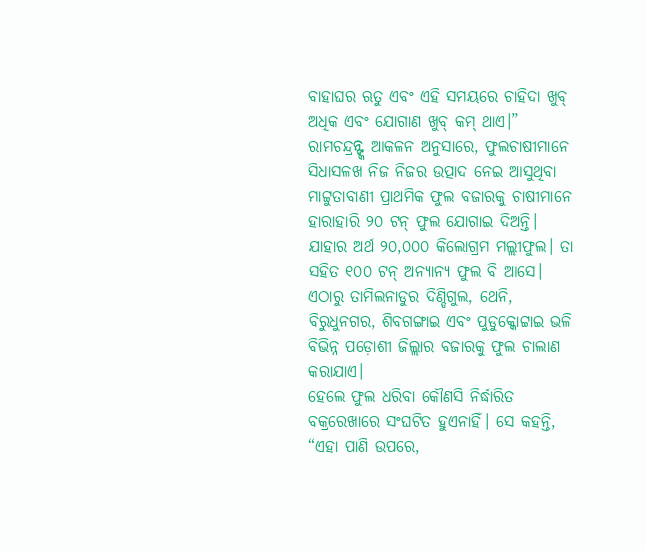ବାହାଘର ଋତୁ ଏବଂ ଏହି ସମୟରେ ଚାହିଦା ଖୁବ୍ ଅଧିକ ଏବଂ ଯୋଗାଣ ଖୁବ୍ କମ୍ ଥାଏ।”
ରାମଚନ୍ଦ୍ରନ୍ଙ୍କ ଆକଳନ ଅନୁସାରେ, ଫୁଲଚାଷୀମାନେ ସିଧାସଳଖ ନିଜ ନିଜର ଉତ୍ପାଦ ନେଇ ଆସୁଥିବା ମାଟ୍ଟୁତାବାଣୀ ପ୍ରାଥମିକ ଫୁଲ ବଜାରକୁ ଚାଷୀମାନେ ହାରାହାରି ୨୦ ଟନ୍ ଫୁଲ ଯୋଗାଇ ଦିଅନ୍ତି। ଯାହାର ଅର୍ଥ ୨୦,୦୦୦ କିଲୋଗ୍ରମ ମଲ୍ଲୀଫୁଲ। ତା ସହିତ ୧୦୦ ଟନ୍ ଅନ୍ୟାନ୍ୟ ଫୁଲ ବି ଆସେ। ଏଠାରୁ ତାମିଲନାଡୁର ଦିଣ୍ଡିଗୁଲ, ଥେନି, ବିରୁଧୁନଗର, ଶିବଗଙ୍ଗାଇ ଏବଂ ପୁଡୁକ୍କୋଟ୍ଟାଇ ଭଳି ବିଭିନ୍ନ ପଡ଼ୋଶୀ ଜିଲ୍ଲାର ବଜାରକୁ ଫୁଲ ଚାଲାଣ କରାଯାଏ।
ହେଲେ ଫୁଲ ଧରିବା କୌଣସି ନିର୍ଦ୍ଧାରିତ ବକ୍ରରେଖାରେ ସଂଘଟିତ ହୁଏନାହିଁ। ସେ କହନ୍ତି, “ଏହା ପାଣି ଉପରେ,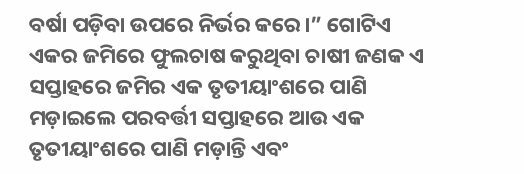ବର୍ଷା ପଡ଼ିବା ଉପରେ ନିର୍ଭର କରେ।” ଗୋଟିଏ ଏକର ଜମିରେ ଫୁଲଚାଷ କରୁଥିବା ଚାଷୀ ଜଣକ ଏ ସପ୍ତାହରେ ଜମିର ଏକ ତୃତୀୟାଂଶରେ ପାଣି ମଡ଼ାଇଲେ ପରବର୍ତ୍ତୀ ସପ୍ତାହରେ ଆଉ ଏକ ତୃତୀୟାଂଶରେ ପାଣି ମଡ଼ାନ୍ତି ଏବଂ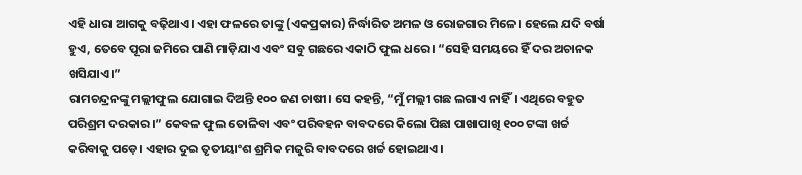ଏହି ଧାରା ଆଗକୁ ବଢ଼ିଥାଏ। ଏହା ଫଳରେ ତାଙ୍କୁ (ଏକପ୍ରକାର) ନିର୍ଦ୍ଧାରିତ ଅମଳ ଓ ରୋଜଗାର ମିଳେ। ହେଲେ ଯଦି ବର୍ଷା ହୁଏ, ତେବେ ପୂରା ଜମିରେ ପାଣି ମାଡ଼ିଯାଏ ଏବଂ ସବୁ ଗଛରେ ଏକାଠି ଫୁଲ ଧରେ। “ସେହି ସମୟରେ ହିଁ ଦର ଅଚାନକ ଖସିଯାଏ।”
ରାମଚନ୍ଦ୍ରନଙ୍କୁ ମଲ୍ଲୀଫୁଲ ଯୋଗାଇ ଦିଅନ୍ତି ୧୦୦ ଜଣ ଚାଷୀ। ସେ କହନ୍ତି, “ମୁଁ ମଲ୍ଲୀ ଗଛ ଲଗାଏ ନାହିଁ। ଏଥିରେ ବହୁତ ପରିଶ୍ରମ ଦରକାର।” କେବଳ ଫୁଲ ତୋଳିବା ଏବଂ ପରିବହନ ବାବଦରେ କିଲୋ ପିଛା ପାଖାପାଖି ୧୦୦ ଟଙ୍କା ଖର୍ଚ୍ଚ କରିବାକୁ ପଡ଼େ। ଏହାର ଦୁଇ ତୃତୀୟାଂଶ ଶ୍ରମିକ ମଜୁରି ବାବଦରେ ଖର୍ଚ୍ଚ ହୋଇଥାଏ।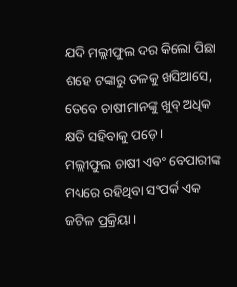ଯଦି ମଲ୍ଲୀଫୁଲ ଦର କିଲୋ ପିଛା ଶହେ ଟଙ୍କାରୁ ତଳକୁ ଖସିଆସେ, ତେବେ ଚାଷୀମାନଙ୍କୁ ଖୁବ୍ ଅଧିକ କ୍ଷତି ସହିବାକୁ ପଡ଼େ।
ମଲ୍ଲୀଫୁଲ ଚାଷୀ ଏବଂ ବେପାରୀଙ୍କ ମଧ୍ୟରେ ରହିଥିବା ସଂପର୍କ ଏକ ଜଟିଳ ପ୍ରକ୍ରିୟା।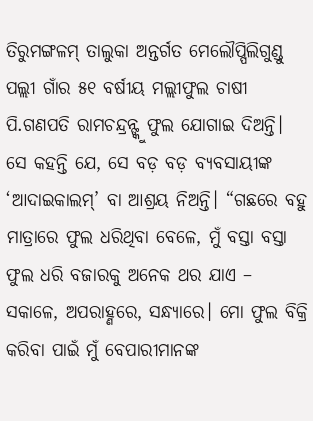ତିରୁମଙ୍ଗଳମ୍ ତାଲୁକା ଅନ୍ତର୍ଗତ ମେଲୌପ୍ପିଲିଗୁଣ୍ଡୁ ପଲ୍ଲୀ ଗାଁର ୫୧ ବର୍ଷୀୟ ମଲ୍ଲୀଫୁଲ ଚାଷୀ ପି.ଗଣପତି ରାମଚନ୍ଦ୍ରନ୍ଙ୍କୁ ଫୁଲ ଯୋଗାଇ ଦିଅନ୍ତି। ସେ କହନ୍ତି ଯେ, ସେ ବଡ଼ ବଡ଼ ବ୍ୟବସାୟୀଙ୍କ ‘ଆଦାଇକାଲମ୍’ ବା ଆଶ୍ରୟ ନିଅନ୍ତି। “ଗଛରେ ବହୁ ମାତ୍ରାରେ ଫୁଲ ଧରିଥିବା ବେଳେ, ମୁଁ ବସ୍ତା ବସ୍ତା ଫୁଲ ଧରି ବଜାରକୁ ଅନେକ ଥର ଯାଏ – ସକାଳେ, ଅପରାହ୍ଣରେ, ସନ୍ଧ୍ୟାରେ। ମୋ ଫୁଲ ବିକ୍ରି କରିବା ପାଇଁ ମୁଁ ବେପାରୀମାନଙ୍କ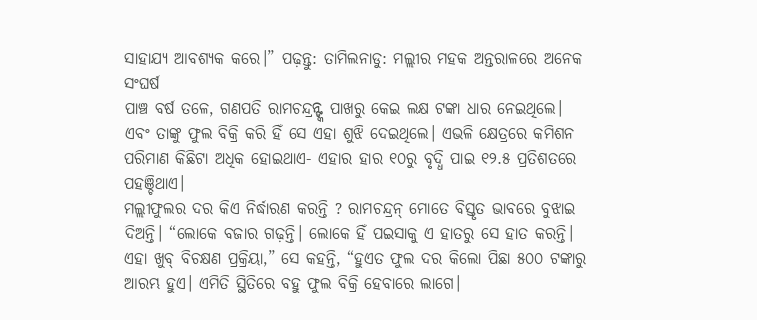ସାହାଯ୍ୟ ଆବଶ୍ୟକ କରେ।” ପଢ଼ନ୍ତୁ: ତାମିଲନାଡୁ: ମଲ୍ଲୀର ମହକ ଅନ୍ତରାଳରେ ଅନେକ ସଂଘର୍ଷ
ପାଞ୍ଚ ବର୍ଷ ତଳେ, ଗଣପତି ରାମଚନ୍ଦ୍ରନ୍ଙ୍କ ପାଖରୁ କେଇ ଲକ୍ଷ ଟଙ୍କା ଧାର ନେଇଥିଲେ। ଏବଂ ତାଙ୍କୁ ଫୁଲ ବିକ୍ରି କରି ହିଁ ସେ ଏହା ଶୁଝି ଦେଇଥିଲେ। ଏଭଳି କ୍ଷେତ୍ରରେ କମିଶନ ପରିମାଣ କିଛିଟା ଅଧିକ ହୋଇଥାଏ- ଏହାର ହାର ୧୦ରୁ ବୃଦ୍ଧି ପାଇ ୧୨.୫ ପ୍ରତିଶତରେ ପହଞ୍ଚିଥାଏ।
ମଲ୍ଲୀଫୁଲର ଦର କିଏ ନିର୍ଦ୍ଧାରଣ କରନ୍ତି ? ରାମଚନ୍ଦ୍ରନ୍ ମୋତେ ବିସ୍ତୃତ ଭାବରେ ବୁଝାଇ ଦିଅନ୍ତି। “ଲୋକେ ବଜାର ଗଢ଼ନ୍ତି। ଲୋକେ ହିଁ ପଇସାକୁ ଏ ହାତରୁ ସେ ହାତ କରନ୍ତି। ଏହା ଖୁବ୍ ବିଚକ୍ଷଣ ପ୍ରକ୍ରିୟା,” ସେ କହନ୍ତି, “ହୁଏତ ଫୁଲ ଦର କିଲୋ ପିଛା ୫୦୦ ଟଙ୍କାରୁ ଆରମ୍ଭ ହୁଏ। ଏମିତି ସ୍ଥିତିରେ ବହୁ ଫୁଲ ବିକ୍ରି ହେବାରେ ଲାଗେ।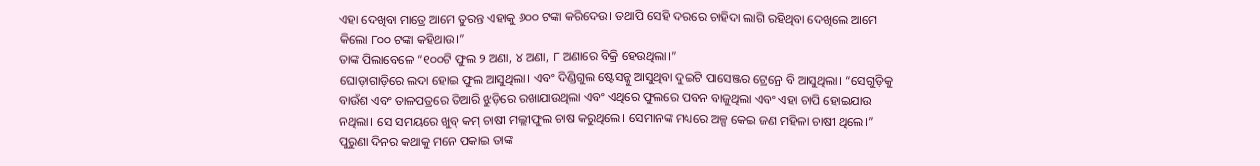ଏହା ଦେଖିବା ମାତ୍ରେ ଆମେ ତୁରନ୍ତ ଏହାକୁ ୬୦୦ ଟଙ୍କା କରିଦେଉ। ତଥାପି ସେହି ଦରରେ ଚାହିଦା ଲାଗି ରହିଥିବା ଦେଖିଲେ ଆମେ କିଲୋ ୮୦୦ ଟଙ୍କା କହିଥାଉ।”
ତାଙ୍କ ପିଲାବେଳେ “୧୦୦ଟି ଫୁଲ ୨ ଅଣା, ୪ ଅଣା, ୮ ଅଣାରେ ବିକ୍ରି ହେଉଥିଲା।”
ଘୋଡ଼ାଗାଡ଼ିରେ ଲଦା ହୋଇ ଫୁଲ ଆସୁଥିଲା। ଏବଂ ଦିଣ୍ଡିଗୁଲ ଷ୍ଟେସନ୍କୁ ଆସୁଥିବା ଦୁଇଟି ପାସେଞ୍ଜର ଟ୍ରେନ୍ରେ ବି ଆସୁଥିଲା। “ସେଗୁଡ଼ିକୁ ବାଉଁଶ ଏବଂ ତାଳପତ୍ରରେ ତିଆରି ଝୁଡ଼ିରେ ରଖାଯାଉଥିଲା ଏବଂ ଏଥିରେ ଫୁଲରେ ପବନ ବାଜୁଥିଲା ଏବଂ ଏହା ଚାପି ହୋଇଯାଉ ନଥିଲା। ସେ ସମୟରେ ଖୁବ୍ କମ୍ ଚାଷୀ ମଲ୍ଲୀଫୁଲ ଚାଷ କରୁଥିଲେ। ସେମାନଙ୍କ ମଧ୍ୟରେ ଅଳ୍ପ କେଇ ଜଣ ମହିଳା ଚାଷୀ ଥିଲେ।”
ପୁରୁଣା ଦିନର କଥାକୁ ମନେ ପକାଇ ତାଙ୍କ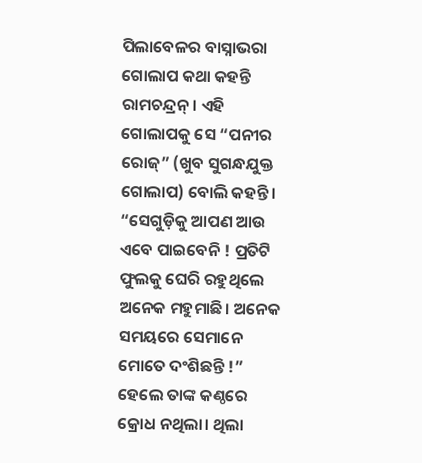ପିଲାବେଳର ବାସ୍ନାଭରା ଗୋଲାପ କଥା କହନ୍ତି ରାମଚନ୍ଦ୍ରନ୍। ଏହି ଗୋଲାପକୁ ସେ “ପନୀର ରୋଜ୍” (ଖୁବ ସୁଗନ୍ଧଯୁକ୍ତ ଗୋଲାପ) ବୋଲି କହନ୍ତି। “ସେଗୁଡ଼ିକୁ ଆପଣ ଆଉ ଏବେ ପାଇବେନି ! ପ୍ରତିଟି ଫୁଲକୁ ଘେରି ରହୁଥିଲେ ଅନେକ ମହୁମାଛି। ଅନେକ ସମୟରେ ସେମାନେ ମୋତେ ଦଂଶିଛନ୍ତି !” ହେଲେ ତାଙ୍କ କଣ୍ଠରେ କ୍ରୋଧ ନଥିଲା। ଥିଲା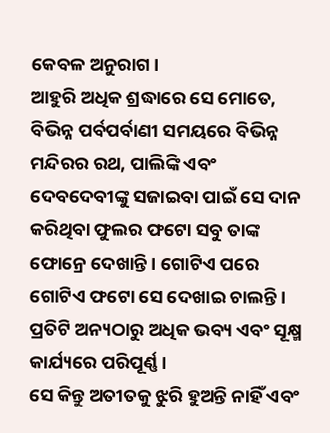କେବଳ ଅନୁରାଗ।
ଆହୁରି ଅଧିକ ଶ୍ରଦ୍ଧାରେ ସେ ମୋତେ, ବିଭିନ୍ନ ପର୍ବପର୍ବାଣୀ ସମୟରେ ବିଭିନ୍ନ ମନ୍ଦିରର ରଥ, ପାଲିଙ୍କି ଏବଂ ଦେବଦେବୀଙ୍କୁ ସଜାଇବା ପାଇଁ ସେ ଦାନ କରିଥିବା ଫୁଲର ଫଟୋ ସବୁ ତାଙ୍କ ଫୋନ୍ରେ ଦେଖାନ୍ତି। ଗୋଟିଏ ପରେ ଗୋଟିଏ ଫଟୋ ସେ ଦେଖାଇ ଚାଲନ୍ତି। ପ୍ରତିଟି ଅନ୍ୟଠାରୁ ଅଧିକ ଭବ୍ୟ ଏବଂ ସୂକ୍ଷ୍ମ କାର୍ଯ୍ୟରେ ପରିପୂର୍ଣ୍ଣ।
ସେ କିନ୍ତୁ ଅତୀତକୁ ଝୁରି ହୁଅନ୍ତି ନାହିଁ ଏବଂ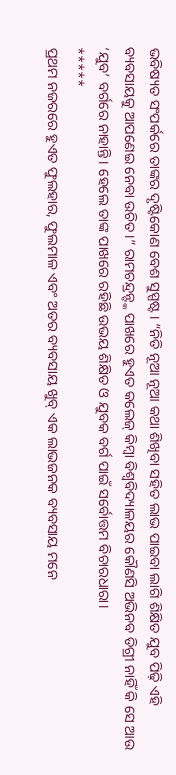ଭବିଷ୍ୟତ ସଂପର୍କରେ ତାଙ୍କର ଦୃଷ୍ଟିକୋଣ ବେଶ ସୁସ୍ପଷ୍ଟ। “ନିତି ନୂଆ ନୂଆ କଥା ଶିଖିବା ସହିତ ଲାଭ ପାଇବା ଲାଗି ଶିକ୍ଷିତ ଯୁବ ପିଢ଼ି ଏହି ବ୍ୟବସାୟକୁ ଆପଣେଇ ନେବା ଉଚିତ।” ରାମଚନ୍ଦ୍ରନ୍ଙ୍କ ପାଖରେ ହୁଏତ କଲେଜ୍ କିମ୍ବା ବିଶ୍ୱବିଦ୍ୟାଳୟର କୌଣସି ଅଭିନବ ଡିଗ୍ରୀ ନାହିଁ କି ସେ ଆଉ ‘ଯୁବ’ ବର୍ଗରେ ନାହାନ୍ତି। ହେଲେ ତାଙ୍କ ପାଖରେ ରହିଛି ଉଭୟ ଶିକ୍ଷିତ ଓ ଯୁବକ ବର୍ଗ ପାଇଁ ସର୍ବୋତ୍ତମ ବିଚାରଧାରା।
*****
ପ୍ରଥମ ନଜରରେ ହୁଏତ ଫୁଲହାର, ଫୁଲମାଳ ଏବଂ ଅତର ବ୍ୟବସାୟ ଖୁବ୍ ଏକ ଲାଭଜନକ ବ୍ୟବସାୟ ମନେ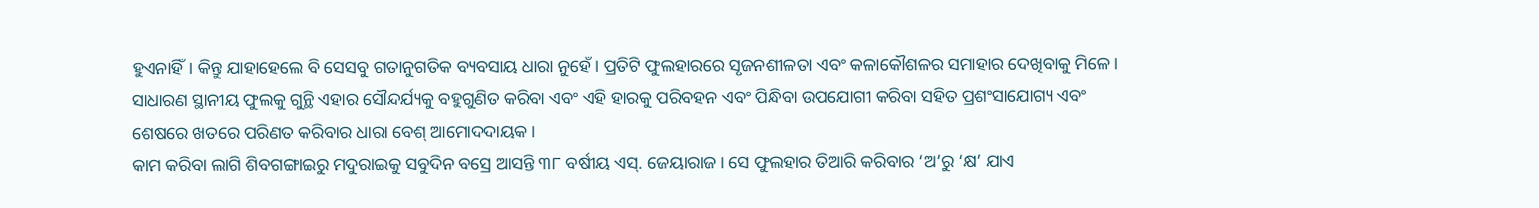ହୁଏନାହିଁ। କିନ୍ତୁ ଯାହାହେଲେ ବି ସେସବୁ ଗତାନୁଗତିକ ବ୍ୟବସାୟ ଧାରା ନୁହେଁ। ପ୍ରତିଟି ଫୁଲହାରରେ ସୃଜନଶୀଳତା ଏବଂ କଳାକୌଶଳର ସମାହାର ଦେଖିବାକୁ ମିଳେ। ସାଧାରଣ ସ୍ଥାନୀୟ ଫୁଲକୁ ଗୁନ୍ଥି ଏହାର ସୌନ୍ଦର୍ଯ୍ୟକୁ ବହୁଗୁଣିତ କରିବା ଏବଂ ଏହି ହାରକୁ ପରିବହନ ଏବଂ ପିନ୍ଧିବା ଉପଯୋଗୀ କରିବା ସହିତ ପ୍ରଶଂସାଯୋଗ୍ୟ ଏବଂ ଶେଷରେ ଖତରେ ପରିଣତ କରିବାର ଧାରା ବେଶ୍ ଆମୋଦଦାୟକ।
କାମ କରିବା ଲାଗି ଶିବଗଙ୍ଗାଇରୁ ମଦୁରାଇକୁ ସବୁଦିନ ବସ୍ରେ ଆସନ୍ତି ୩୮ ବର୍ଷୀୟ ଏସ୍. ଜେୟାରାଜ। ସେ ଫୁଲହାର ତିଆରି କରିବାର ‘ଅ’ରୁ ‘କ୍ଷ’ ଯାଏ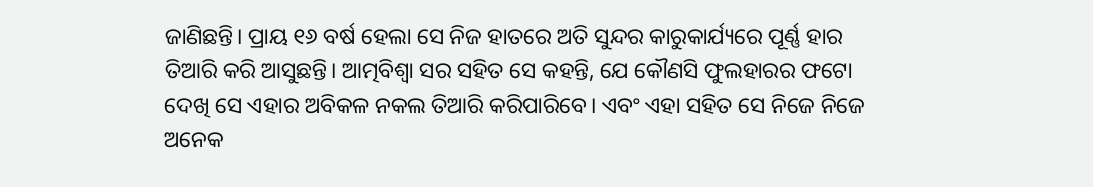ଜାଣିଛନ୍ତି। ପ୍ରାୟ ୧୬ ବର୍ଷ ହେଲା ସେ ନିଜ ହାତରେ ଅତି ସୁନ୍ଦର କାରୁକାର୍ଯ୍ୟରେ ପୂର୍ଣ୍ଣ ହାର ତିଆରି କରି ଆସୁଛନ୍ତି। ଆତ୍ମବିଶ୍ୱା ସର ସହିତ ସେ କହନ୍ତି, ଯେ କୌଣସି ଫୁଲହାରର ଫଟୋ ଦେଖି ସେ ଏହାର ଅବିକଳ ନକଲ ତିଆରି କରିପାରିବେ। ଏବଂ ଏହା ସହିତ ସେ ନିଜେ ନିଜେ ଅନେକ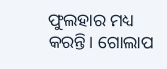ଫୁଲହାର ମଧ୍ୟ କରନ୍ତି। ଗୋଲାପ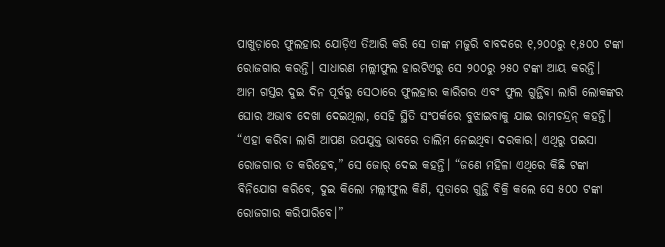ପାଖୁଡ଼ାରେ ଫୁଲହାର ଯୋଡ଼ିଏ ତିଆରି କରି ସେ ତାଙ୍କ ମଜୁରି ବାବଦରେ ୧,୨୦୦ରୁ ୧,୫୦୦ ଟଙ୍କା ରୋଜଗାର କରନ୍ତି। ସାଧାରଣ ମଲ୍ଲୀଫୁଲ ହାରଟିଏରୁ ସେ ୨୦୦ରୁ ୨୫୦ ଟଙ୍କା ଆୟ କରନ୍ତି।
ଆମ ଗସ୍ତର ଦୁଇ ଦିନ ପୂର୍ବରୁ ସେଠାରେ ଫୁଲହାର କାରିଗର ଏବଂ ଫୁଲ ଗୁନ୍ଥିବା ଲାଗି ଲୋକଙ୍କର ଘୋର ଅଭାବ ଦେଖା ଦେଇଥିଲା, ସେହି ସ୍ଥିତି ସଂପର୍କରେ ବୁଝାଇବାକୁ ଯାଇ ରାମଚନ୍ଦ୍ରନ୍ କହନ୍ତି। “ଏହା କରିବା ଲାଗି ଆପଣ ଉପଯୁକ୍ତ ଭାବରେ ତାଲିମ ନେଇଥିବା ଦରକାର। ଏଥିରୁ ପଇସା ରୋଜଗାର ତ କରିହେବ,” ସେ ଜୋର୍ ଦେଇ କହନ୍ତି। “ଜଣେ ମହିଳା ଏଥିରେ କିଛି ଟଙ୍କା ବିନିଯୋଗ କରିବେ, ଦୁଇ କିଲୋ ମଲ୍ଲୀଫୁଲ କିଣି, ସୂତାରେ ଗୁନ୍ଥି ବିକ୍ରି କଲେ ସେ ୫୦୦ ଟଙ୍କା ରୋଜଗାର କରିପାରିବେ।”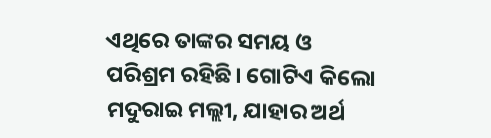ଏଥିରେ ତାଙ୍କର ସମୟ ଓ ପରିଶ୍ରମ ରହିଛି। ଗୋଟିଏ କିଲୋ ମଦୁରାଇ ମଲ୍ଲୀ, ଯାହାର ଅର୍ଥ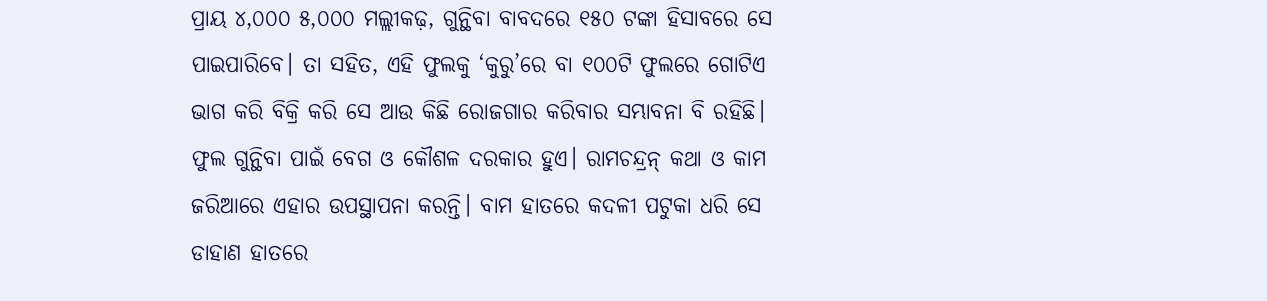ପ୍ରାୟ ୪,୦୦୦ ୫,୦୦୦ ମଲ୍ଲୀକଢ଼, ଗୁନ୍ଥିବା ବାବଦରେ ୧୫୦ ଟଙ୍କା ହିସାବରେ ସେ ପାଇପାରିବେ। ତା ସହିତ, ଏହି ଫୁଲକୁ ‘କୁରୁ’ରେ ବା ୧୦୦ଟି ଫୁଲରେ ଗୋଟିଏ ଭାଗ କରି ବିକ୍ରି କରି ସେ ଆଉ କିଛି ରୋଜଗାର କରିବାର ସମ୍ଭାବନା ବି ରହିଛି।
ଫୁଲ ଗୁନ୍ଥିବା ପାଇଁ ବେଗ ଓ କୌଶଳ ଦରକାର ହୁଏ। ରାମଚନ୍ଦ୍ରନ୍ କଥା ଓ କାମ ଜରିଆରେ ଏହାର ଉପସ୍ଥାପନା କରନ୍ତି। ବାମ ହାତରେ କଦଳୀ ପଟୁକା ଧରି ସେ ଡାହାଣ ହାତରେ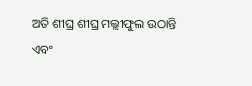ଅତି ଶୀଘ୍ର ଶୀଘ୍ର ମଲ୍ଲୀଫୁଲ ଉଠାନ୍ତି ଏବଂ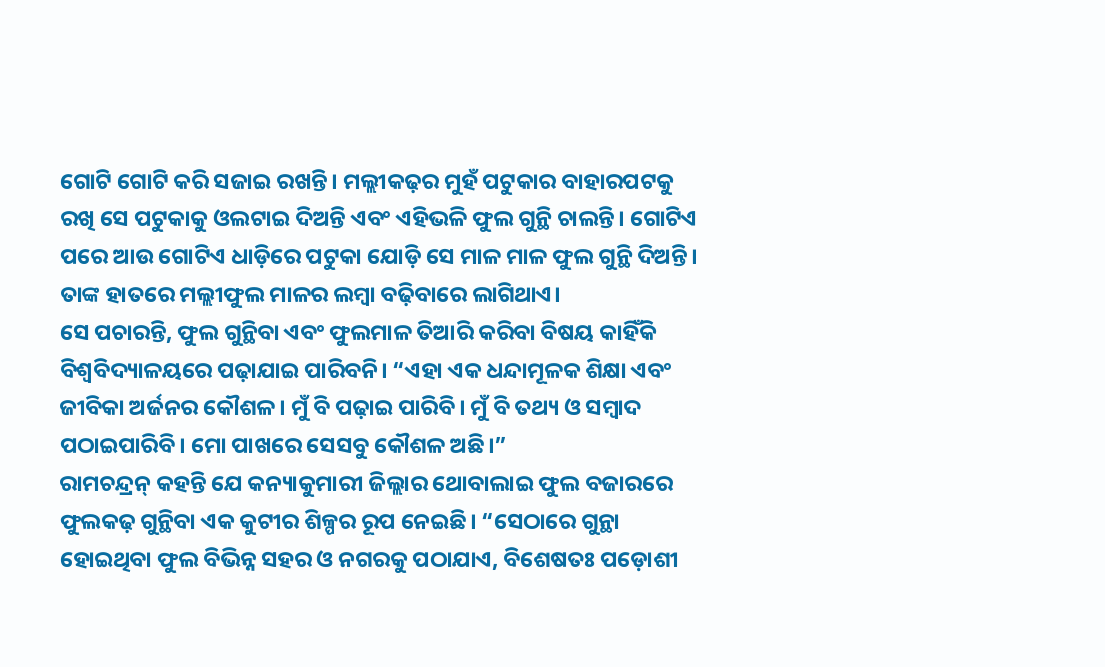ଗୋଟି ଗୋଟି କରି ସଜାଇ ରଖନ୍ତି। ମଲ୍ଲୀକଢ଼ର ମୁହଁ ପଟୁକାର ବାହାରପଟକୁ ରଖି ସେ ପଟୁକାକୁ ଓଲଟାଇ ଦିଅନ୍ତି ଏବଂ ଏହିଭଳି ଫୁଲ ଗୁନ୍ଥି ଚାଲନ୍ତି। ଗୋଟିଏ ପରେ ଆଉ ଗୋଟିଏ ଧାଡ଼ିରେ ପଟୁକା ଯୋଡ଼ି ସେ ମାଳ ମାଳ ଫୁଲ ଗୁନ୍ଥି ଦିଅନ୍ତି। ତାଙ୍କ ହାତରେ ମଲ୍ଲୀଫୁଲ ମାଳର ଲମ୍ବା ବଢ଼ିବାରେ ଲାଗିଥାଏ।
ସେ ପଚାରନ୍ତି, ଫୁଲ ଗୁନ୍ଥିବା ଏବଂ ଫୁଲମାଳ ତିଆରି କରିବା ବିଷୟ କାହିଁକି ବିଶ୍ୱବିଦ୍ୟାଳୟରେ ପଢ଼ାଯାଇ ପାରିବନି। “ଏହା ଏକ ଧନ୍ଦାମୂଳକ ଶିକ୍ଷା ଏବଂ ଜୀବିକା ଅର୍ଜନର କୌଶଳ। ମୁଁ ବି ପଢ଼ାଇ ପାରିବି। ମୁଁ ବି ତଥ୍ୟ ଓ ସମ୍ବାଦ ପଠାଇପାରିବି। ମୋ ପାଖରେ ସେସବୁ କୌଶଳ ଅଛି।”
ରାମଚନ୍ଦ୍ରନ୍ କହନ୍ତି ଯେ କନ୍ୟାକୁମାରୀ ଜିଲ୍ଲାର ଥୋବାଲାଇ ଫୁଲ ବଜାରରେ ଫୁଲକଢ଼ ଗୁନ୍ଥିବା ଏକ କୁଟୀର ଶିଳ୍ପର ରୂପ ନେଇଛି। “ସେଠାରେ ଗୁନ୍ଥା ହୋଇଥିବା ଫୁଲ ବିଭିନ୍ନ ସହର ଓ ନଗରକୁ ପଠାଯାଏ, ବିଶେଷତଃ ପଡ଼ୋଶୀ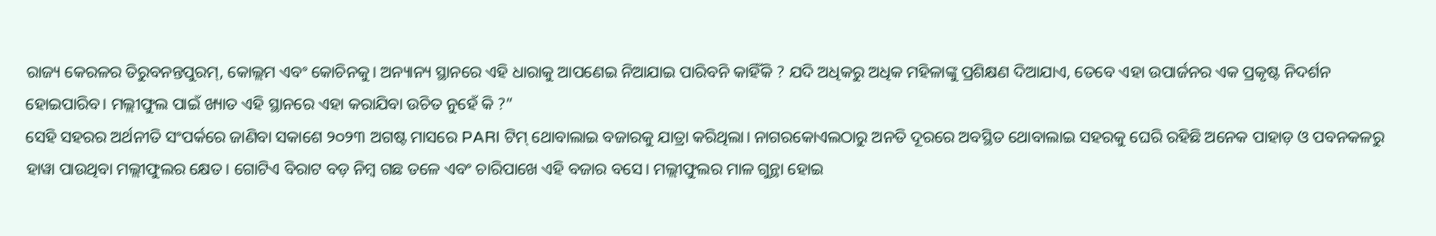ରାଜ୍ୟ କେରଳର ତିରୁବନନ୍ତପୁରମ୍, କୋଲ୍ଲମ ଏବଂ କୋଚିନକୁ। ଅନ୍ୟାନ୍ୟ ସ୍ଥାନରେ ଏହି ଧାରାକୁ ଆପଣେଇ ନିଆଯାଇ ପାରିବନି କାହିଁକି ? ଯଦି ଅଧିକରୁ ଅଧିକ ମହିଳାଙ୍କୁ ପ୍ରଶିକ୍ଷଣ ଦିଆଯାଏ, ତେବେ ଏହା ଉପାର୍ଜନର ଏକ ପ୍ରକୃଷ୍ଟ ନିଦର୍ଶନ ହୋଇପାରିବ। ମଲ୍ଲୀଫୁଲ ପାଇଁ ଖ୍ୟାତ ଏହି ସ୍ଥାନରେ ଏହା କରାଯିବା ଉଚିତ ନୁହେଁ କି ?”
ସେହି ସହରର ଅର୍ଥନୀତି ସଂପର୍କରେ ଜାଣିବା ସକାଶେ ୨୦୨୩ ଅଗଷ୍ଟ ମାସରେ PARI ଟିମ୍ ଥୋବାଲାଇ ବଜାରକୁ ଯାତ୍ରା କରିଥିଲା। ନାଗରକୋଏଲଠାରୁ ଅନତି ଦୂରରେ ଅବସ୍ଥିତ ଥୋବାଲାଇ ସହରକୁ ଘେରି ରହିଛି ଅନେକ ପାହାଡ଼ ଓ ପବନକଳରୁ ହାୱା ପାଉଥିବା ମଲ୍ଲୀଫୁଲର କ୍ଷେତ। ଗୋଟିଏ ବିରାଟ ବଡ଼ ନିମ୍ବ ଗଛ ତଳେ ଏବଂ ଚାରିପାଖେ ଏହି ବଜାର ବସେ। ମଲ୍ଲୀଫୁଲର ମାଳ ଗୁନ୍ଥା ହୋଇ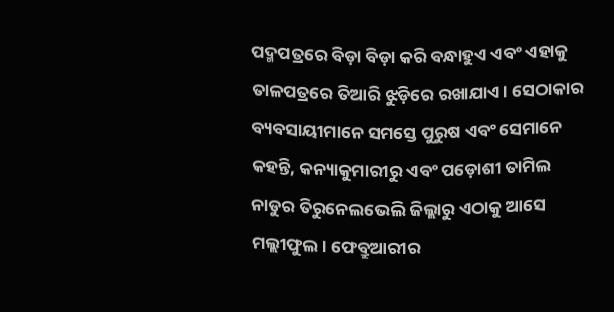ପଦ୍ମପତ୍ରରେ ବିଡ଼ା ବିଡ଼ା କରି ବନ୍ଧାହୁଏ ଏବଂ ଏହାକୁ ତାଳପତ୍ରରେ ତିଆରି ଝୁଡ଼ିରେ ରଖାଯାଏ। ସେଠାକାର ବ୍ୟବସାୟୀମାନେ ସମସ୍ତେ ପୁରୁଷ ଏବଂ ସେମାନେ କହନ୍ତି, କନ୍ୟାକୁମାରୀରୁ ଏବଂ ପଡ଼ୋଶୀ ତାମିଲ ନାଡୁର ତିରୁନେଲଭେଲି ଜିଲ୍ଲାରୁ ଏଠାକୁ ଆସେ ମଲ୍ଲୀଫୁଲ। ଫେବ୍ରୁଆରୀର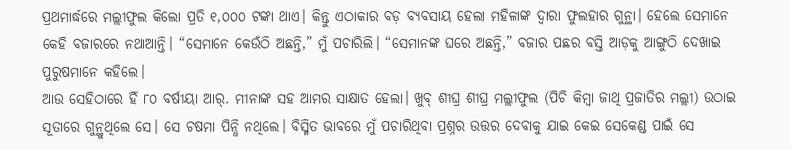ପ୍ରଥମାର୍ଦ୍ଧରେ ମଲ୍ଲୀଫୁଲ କିଲୋ ପ୍ରତି ୧,୦୦୦ ଟଙ୍କା ଥାଏ। କିନ୍ତୁ ଏଠାକାର ବଡ଼ ବ୍ୟବସାୟ ହେଲା ମହିଳାଙ୍କ ଦ୍ୱାରା ଫୁଲହାର ଗୁନ୍ଥା। ହେଲେ ସେମାନେ କେହି ବଜାରରେ ନଥାଆନ୍ତି। “ସେମାନେ କେଉଁଠି ଅଛନ୍ତି,” ମୁଁ ପଚାରିଲି। “ସେମାନଙ୍କ ଘରେ ଅଛନ୍ତି,” ବଜାର ପଛର ବସ୍ତି ଆଡ଼କୁ ଆଙ୍ଗୁଠି ଦେଖାଇ ପୁରୁଷମାନେ କହିଲେ।
ଆଉ ସେହିଠାରେ ହିଁ ୮୦ ବର୍ଷୀୟା ଆର୍. ମୀନାଙ୍କ ସହ ଆମର ସାକ୍ଷାତ ହେଲା। ଖୁବ୍ ଶୀଘ୍ର ଶୀଘ୍ର ମଲ୍ଲୀଫୁଲ (ପିଚି କିମ୍ବା ଜାଥି ପ୍ରଜାତିର ମଲ୍ଲୀ) ଉଠାଇ ସୂତାରେ ଗୁନ୍ଥୁଥିଲେ ସେ। ସେ ଚଷମା ପିନ୍ଧି ନଥିଲେ। ବିସ୍ମିତ ଭାବରେ ମୁଁ ପଚାରିଥିବା ପ୍ରଶ୍ନର ଉତ୍ତର ଦେବାକୁ ଯାଇ କେଇ ସେକେଣ୍ଡ ପାଇଁ ସେ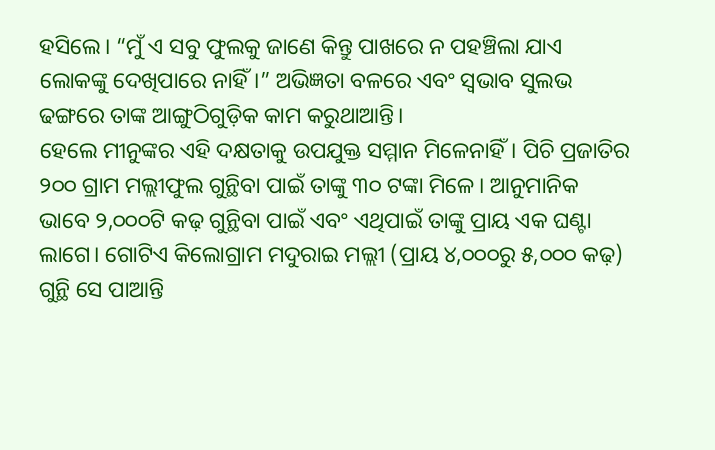ହସିଲେ। “ମୁଁ ଏ ସବୁ ଫୁଲକୁ ଜାଣେ କିନ୍ତୁ ପାଖରେ ନ ପହଞ୍ଚିଲା ଯାଏ ଲୋକଙ୍କୁ ଦେଖିପାରେ ନାହିଁ।” ଅଭିଜ୍ଞତା ବଳରେ ଏବଂ ସ୍ୱଭାବ ସୁଲଭ ଢଙ୍ଗରେ ତାଙ୍କ ଆଙ୍ଗୁଠିଗୁଡ଼ିକ କାମ କରୁଥାଆନ୍ତି।
ହେଲେ ମୀନୁଙ୍କର ଏହି ଦକ୍ଷତାକୁ ଉପଯୁକ୍ତ ସମ୍ମାନ ମିଳେନାହିଁ। ପିଚି ପ୍ରଜାତିର ୨୦୦ ଗ୍ରାମ ମଲ୍ଲୀଫୁଲ ଗୁନ୍ଥିବା ପାଇଁ ତାଙ୍କୁ ୩୦ ଟଙ୍କା ମିଳେ। ଆନୁମାନିକ ଭାବେ ୨,୦୦୦ଟି କଢ଼ ଗୁନ୍ଥିବା ପାଇଁ ଏବଂ ଏଥିପାଇଁ ତାଙ୍କୁ ପ୍ରାୟ ଏକ ଘଣ୍ଟା ଲାଗେ। ଗୋଟିଏ କିଲୋଗ୍ରାମ ମଦୁରାଇ ମଲ୍ଲୀ (ପ୍ରାୟ ୪,୦୦୦ରୁ ୫,୦୦୦ କଢ଼) ଗୁନ୍ଥି ସେ ପାଆନ୍ତି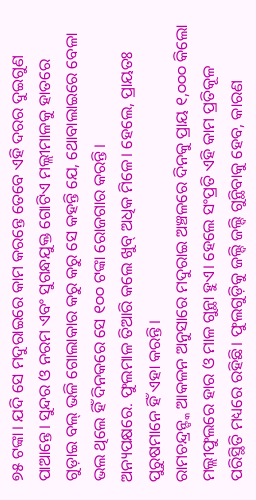୭୫ ଟଙ୍କା। ଯଦି ସେ ମଦୁରାଇରେ କାମ କରନ୍ତେ ତେବେ ଏହି ଦରର ଦୁଇଗୁଣ ପାଆନ୍ତେ। ସୁନ୍ଦର ଓ ନରମ ଏବଂ ସୁଗନ୍ଧଯୁକ୍ତ ଗୋଟିଏ ମଲ୍ଲୀମାଳକୁ ହାତରେ ଗୁଡ଼ାଇ ବଲ୍ ଭଳି ଗୋଲାକାର କରୁ କରୁ ସେ କହନ୍ତି ଯେ, ଥୋବାଲାଇରେ ବେଳା ଭଲ ଥିଲେ ହିଁ ଦିନକରେ ସେ ୧୦୦ ଟଙ୍କା ରୋଜଗାର କରନ୍ତି।
ଅନ୍ୟପକ୍ଷରେ. ଫୁଲମାଳ ତିଆରି କଲେ ଖୁବ୍ ଅଧିକ ମିଳେ। ହେଲେ, ପ୍ରାୟତଃ ପୁରୁଷମାନେ ହିଁ ଏହା କରନ୍ତି।
ରାମଚନ୍ଦ୍ରନ୍ଙ୍କ ଆକଳନ ଅନୁସାରେ ମଦୁରାଇ ଅଞ୍ଚଳରେ ଦିନକୁ ପ୍ରାୟ ୧,୦୦୦ କିଲୋ ମଲ୍ଲୀଫୁଲରେ ହାର ଓ ମାଳ ଗୁନ୍ଥା ହୁଏ। ହେଲେ ସଂପ୍ରତି ଏହି କାମ ପ୍ରତିକୂଳ ପରିସ୍ଥିତି ମଧ୍ୟରେ ରହିଛି। ଫୁଲଗୁଡ଼ିକୁ ଜଲ୍ଦି ଜଲ୍ଦି ଗୁନ୍ଥିବାକୁ ହେବ, କାରଣ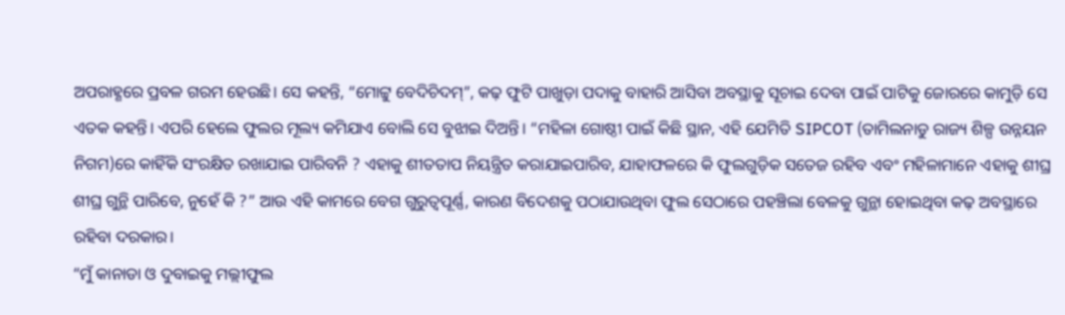ଅପରାହ୍ଣରେ ପ୍ରବଳ ଗରମ ହେଉଛି। ସେ କହନ୍ତି, “ମୋଟ୍ଟୁ ବେଦିଚିଦମ୍”, କଢ଼ ଫୁଟି ପାଖୁଡ଼ା ପଦାକୁ ବାହାରି ଆସିବା ଅବସ୍ଥାକୁ ସୂଚାଇ ଦେବା ପାଇଁ ପାଟିକୁ ଜୋରରେ କାମୁଡ଼ି ସେ ଏତକ କହନ୍ତି। ଏପରି ହେଲେ ଫୁଲର ମୂଲ୍ୟ କମିଯାଏ ବୋଲି ସେ ବୁଝାଇ ଦିଅନ୍ତି। “ମହିଳା ଗୋଷ୍ଠୀ ପାଇଁ କିଛି ସ୍ଥାନ, ଏହି ଯେମିତି SIPCOT (ତାମିଲନାଡୁ ରାଜ୍ୟ ଶିଳ୍ପ ଉନ୍ନୟନ ନିଗମ)ରେ କାହିଁକି ସଂରକ୍ଷିତ ରଖାଯାଇ ପାରିବନି ? ଏହାକୁ ଶୀତତାପ ନିୟନ୍ତ୍ରିତ କରାଯାଇପାରିବ, ଯାହାଫଳରେ କି ଫୁଲଗୁଡ଼ିକ ସତେଜ ରହିବ ଏବଂ ମହିଳାମାନେ ଏହାକୁ ଶୀଘ୍ର ଶୀଘ୍ର ଗୁନ୍ଥି ପାରିବେ, ନୁହେଁ କି ?” ଆଉ ଏହି କାମରେ ବେଗ ଗୁରୁତ୍ୱପୂର୍ଣ୍ଣ, କାରଣ ବିଦେଶକୁ ପଠାଯାଉଥିବା ଫୁଲ ସେଠାରେ ପହଞ୍ଚିଲା ବେଳକୁ ଗୁନ୍ଥା ହୋଇଥିବା କଢ଼ ଅବସ୍ଥାରେ ରହିବା ଦରକାର।
“ମୁଁ କାନାଡା ଓ ଦୁବାଇକୁ ମଲ୍ଲୀଫୁଲ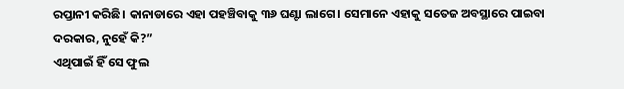ରପ୍ତାନୀ କରିଛି। କାନାଡାରେ ଏହା ପହଞ୍ଚିବାକୁ ୩୬ ଘଣ୍ଟା ଲାଗେ। ସେମାନେ ଏହାକୁ ସତେଜ ଅବସ୍ଥାରେ ପାଇବା ଦରକାର, ନୁହେଁ କି?”
ଏଥିପାଇଁ ହିଁ ସେ ଫୁଲ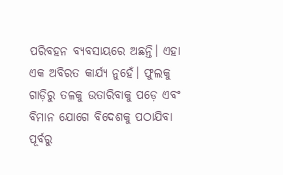ପରିବହନ ବ୍ୟବସାୟରେ ଅଛନ୍ତି। ଏହା ଏକ ଅବିରତ କାର୍ଯ୍ୟ ନୁହେଁ। ଫୁଲକୁ ଗାଡ଼ିରୁ ତଳକୁ ଉତାରିବାକୁ ପଡ଼େ ଏବଂ ବିମାନ ଯୋଗେ ବିଦେଶକୁ ପଠାଯିବା ପୂର୍ବରୁ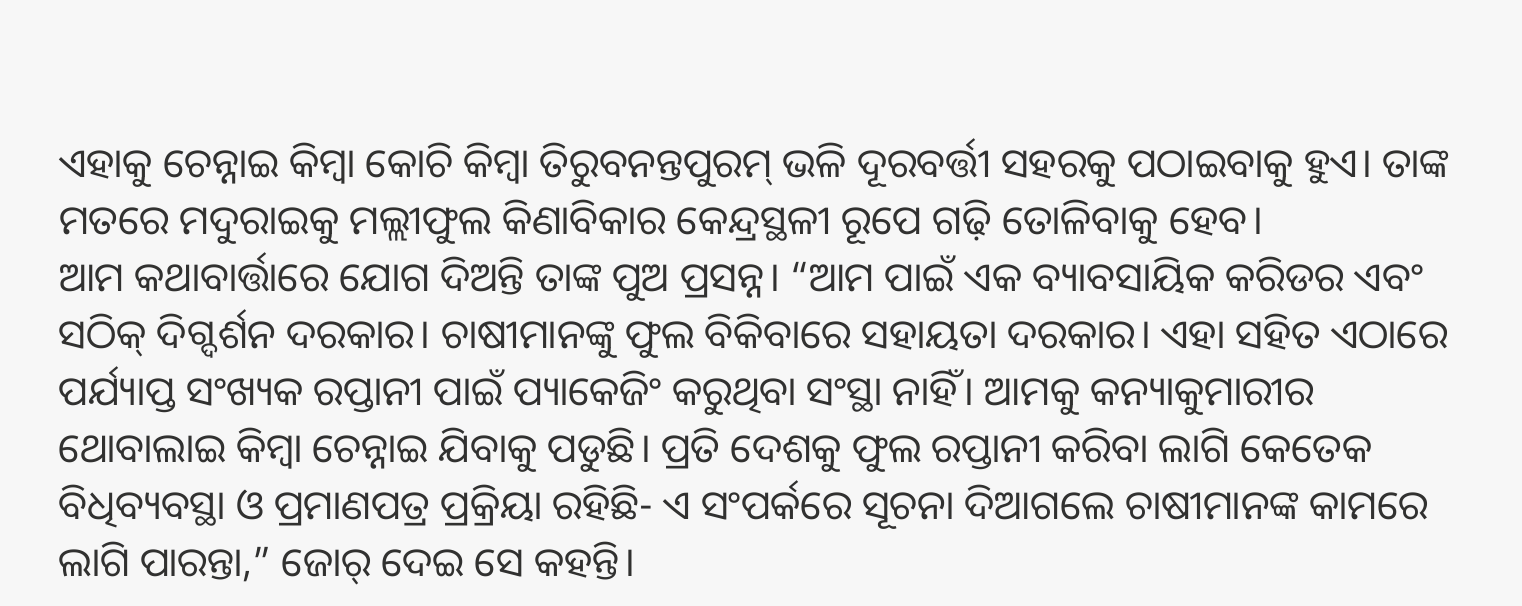ଏହାକୁ ଚେନ୍ନାଇ କିମ୍ବା କୋଚି କିମ୍ବା ତିରୁବନନ୍ତପୁରମ୍ ଭଳି ଦୂରବର୍ତ୍ତୀ ସହରକୁ ପଠାଇବାକୁ ହୁଏ। ତାଙ୍କ ମତରେ ମଦୁରାଇକୁ ମଲ୍ଲୀଫୁଲ କିଣାବିକାର କେନ୍ଦ୍ରସ୍ଥଳୀ ରୂପେ ଗଢ଼ି ତୋଳିବାକୁ ହେବ।
ଆମ କଥାବାର୍ତ୍ତାରେ ଯୋଗ ଦିଅନ୍ତି ତାଙ୍କ ପୁଅ ପ୍ରସନ୍ନ। “ଆମ ପାଇଁ ଏକ ବ୍ୟାବସାୟିକ କରିଡର ଏବଂ ସଠିକ୍ ଦିଗ୍ଦର୍ଶନ ଦରକାର। ଚାଷୀମାନଙ୍କୁ ଫୁଲ ବିକିବାରେ ସହାୟତା ଦରକାର। ଏହା ସହିତ ଏଠାରେ ପର୍ଯ୍ୟାପ୍ତ ସଂଖ୍ୟକ ରପ୍ତାନୀ ପାଇଁ ପ୍ୟାକେଜିଂ କରୁଥିବା ସଂସ୍ଥା ନାହିଁ। ଆମକୁ କନ୍ୟାକୁମାରୀର ଥୋବାଲାଇ କିମ୍ବା ଚେନ୍ନାଇ ଯିବାକୁ ପଡୁଛି। ପ୍ରତି ଦେଶକୁ ଫୁଲ ରପ୍ତାନୀ କରିବା ଲାଗି କେତେକ ବିଧିବ୍ୟବସ୍ଥା ଓ ପ୍ରମାଣପତ୍ର ପ୍ରକ୍ରିୟା ରହିଛି- ଏ ସଂପର୍କରେ ସୂଚନା ଦିଆଗଲେ ଚାଷୀମାନଙ୍କ କାମରେ ଲାଗି ପାରନ୍ତା,” ଜୋର୍ ଦେଇ ସେ କହନ୍ତି।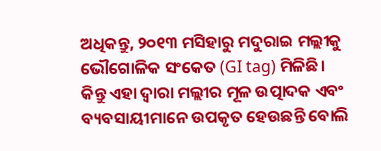ଅଧିକନ୍ତୁ, ୨୦୧୩ ମସିହାରୁ ମଦୁରାଇ ମଲ୍ଲୀକୁ ଭୌଗୋଳିକ ସଂକେତ (GI tag) ମିଳିଛି। କିନ୍ତୁ ଏହା ଦ୍ୱାରା ମଲ୍ଲୀର ମୂଳ ଉତ୍ପାଦକ ଏବଂ ବ୍ୟବସାୟୀମାନେ ଉପକୃତ ହେଉଛନ୍ତି ବୋଲି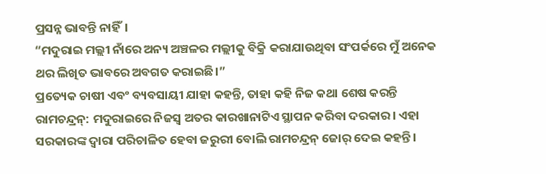ପ୍ରସନ୍ନ ଭାବନ୍ତି ନାହିଁ।
“ମଦୁରାଇ ମଲ୍ଲୀ ନାଁରେ ଅନ୍ୟ ଅଞ୍ଚଳର ମଲ୍ଲୀକୁ ବିକ୍ରି କରାଯାଉଥିବା ସଂପର୍କରେ ମୁଁ ଅନେକ ଥର ଲିଖିତ ଭାବରେ ଅବଗତ କରାଇଛି।”
ପ୍ରତ୍ୟେକ ଚାଷୀ ଏବଂ ବ୍ୟବସାୟୀ ଯାହା କହନ୍ତି, ତାହା କହି ନିଜ କଥା ଶେଷ କରନ୍ତି ରାମଚନ୍ଦ୍ରନ୍: ମଦୁରାଇରେ ନିଜସ୍ୱ ଅତର କାରଖାନାଟିଏ ସ୍ଥାପନ କରିବା ଦରକାର। ଏହା ସରକାରଙ୍କ ଦ୍ୱାରା ପରିଚାଳିତ ହେବା ଜରୁରୀ ବୋଲି ରାମଚନ୍ଦ୍ରନ୍ ଜୋର୍ ଦେଇ କହନ୍ତି।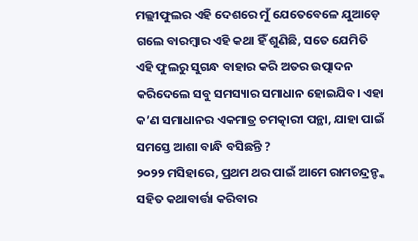ମଲ୍ଲୀଫୁଲର ଏହି ଦେଶରେ ମୁଁ ଯେତେବେଳେ ଯୁଆଡ଼େ ଗଲେ ବାରମ୍ବାର ଏହି କଥା ହିଁ ଶୁଣିଛି, ସତେ ଯେମିତି ଏହି ଫୁଲରୁ ସୁଗନ୍ଧ ବାହାର କରି ଅତର ଉତ୍ପାଦନ କରିଦେଲେ ସବୁ ସମସ୍ୟାର ସମାଧାନ ହୋଇଯିବ। ଏହା କ’ଣ ସମାଧାନର ଏକମାତ୍ର ଚମତ୍କାରୀ ପନ୍ଥା, ଯାହା ପାଇଁ ସମସ୍ତେ ଆଶା ବାନ୍ଧି ବସିଛନ୍ତି ?
୨୦୨୨ ମସିହାରେ, ପ୍ରଥମ ଥର ପାଇଁ ଆମେ ରାମଚନ୍ଦ୍ରନ୍ଙ୍କ ସହିତ କଥାବାର୍ତ୍ତା କରିବାର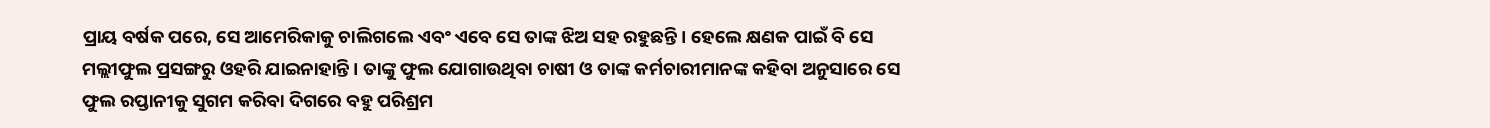ପ୍ରାୟ ବର୍ଷକ ପରେ, ସେ ଆମେରିକାକୁ ଚାଲିଗଲେ ଏବଂ ଏବେ ସେ ତାଙ୍କ ଝିଅ ସହ ରହୁଛନ୍ତି। ହେଲେ କ୍ଷଣକ ପାଇଁ ବି ସେ ମଲ୍ଲୀଫୁଲ ପ୍ରସଙ୍ଗରୁ ଓହରି ଯାଇନାହାନ୍ତି। ତାଙ୍କୁ ଫୁଲ ଯୋଗାଉଥିବା ଚାଷୀ ଓ ତାଙ୍କ କର୍ମଚାରୀମାନଙ୍କ କହିବା ଅନୁସାରେ ସେ ଫୁଲ ରପ୍ତାନୀକୁ ସୁଗମ କରିବା ଦିଗରେ ବହୁ ପରିଶ୍ରମ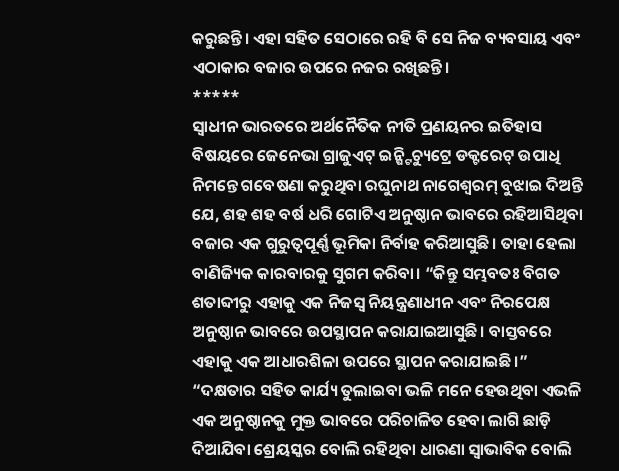କରୁଛନ୍ତି। ଏହା ସହିତ ସେଠାରେ ରହି ବି ସେ ନିଜ ବ୍ୟବସାୟ ଏବଂ ଏଠାକାର ବଜାର ଉପରେ ନଜର ରଖିଛନ୍ତି।
*****
ସ୍ୱାଧୀନ ଭାରତରେ ଅର୍ଥନୈତିକ ନୀତି ପ୍ରଣୟନର ଇତିହାସ ବିଷୟରେ ଜେନେଭା ଗ୍ରାଜୁଏଟ୍ ଇନ୍ଷ୍ଟିଚ୍ୟୁଟ୍ରେ ଡକ୍ଟରେଟ୍ ଉପାଧି ନିମନ୍ତେ ଗବେଷଣା କରୁଥିବା ରଘୁନାଥ ନାଗେଶ୍ୱରମ୍ ବୁଝାଇ ଦିଅନ୍ତି ଯେ, ଶହ ଶହ ବର୍ଷ ଧରି ଗୋଟିଏ ଅନୁଷ୍ଠାନ ଭାବରେ ରହିଆସିଥିବା ବଜାର ଏକ ଗୁରୁତ୍ୱପୂର୍ଣ୍ଣ ଭୂମିକା ନିର୍ବାହ କରିଆସୁଛି। ତାହା ହେଲା ବାଣିଜ୍ୟିକ କାରବାରକୁ ସୁଗମ କରିବା। “କିନ୍ତୁ ସମ୍ଭବତଃ ବିଗତ ଶତାବ୍ଦୀରୁ ଏହାକୁ ଏକ ନିଜସ୍ୱ ନିୟନ୍ତ୍ରଣାଧୀନ ଏବଂ ନିରପେକ୍ଷ ଅନୁଷ୍ଠାନ ଭାବରେ ଉପସ୍ଥାପନ କରାଯାଇଆସୁଛି। ବାସ୍ତବରେ ଏହାକୁ ଏକ ଆଧାରଶିଳା ଉପରେ ସ୍ଥାପନ କରାଯାଇଛି।”
“ଦକ୍ଷତାର ସହିତ କାର୍ଯ୍ୟ ତୁଲାଇବା ଭଳି ମନେ ହେଉଥିବା ଏଭଳି ଏକ ଅନୁଷ୍ଠାନକୁ ମୁକ୍ତ ଭାବରେ ପରିଚାଳିତ ହେବା ଲାଗି ଛାଡ଼ି ଦିଆଯିବା ଶ୍ରେୟସ୍କର ବୋଲି ରହିଥିବା ଧାରଣା ସ୍ୱାଭାବିକ ବୋଲି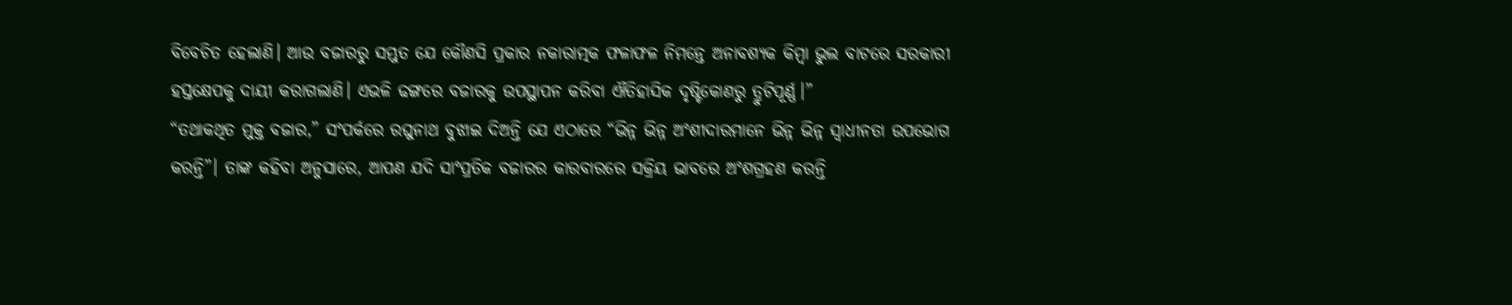ବିବେଚିତ ହେଲାଣି। ଆଉ ବଜାରରୁ ସମ୍ଭୁତ ଯେ କୌଣସି ପ୍ରକାର ନକାରାତ୍ମକ ଫଳାଫଳ ନିମନ୍ତେ ଅନାବଶ୍ୟକ କିମ୍ବା ଭୁଲ ବାଟରେ ସରକାରୀ ହସ୍ତକ୍ଷେପକୁ ଦାୟୀ କରାଗଲାଣି। ଏଭଳି ଢଙ୍ଗରେ ବଜାରକୁ ଉପସ୍ଥାପନ କରିବା ଐତିହାସିକ ଦୃଷ୍ଟିକୋଣରୁ ତ୍ରୁଟିପୂର୍ଣ୍ଣ।”
“ତଥାକଥିତ ମୁକ୍ତ ବଜାର,” ସଂପର୍କରେ ରଘୁନାଥ ବୁଝାଇ ଦିଅନ୍ତି ଯେ ଏଠାରେ “ଭିନ୍ନ ଭିନ୍ନ ଅଂଶୀଦାରମାନେ ଭିନ୍ନ ଭିନ୍ନ ସ୍ୱାଧୀନତା ଉପଭୋଗ କରନ୍ତି”। ତାଙ୍କ କହିବା ଅନୁସାରେ, ଆପଣ ଯଦି ସାଂପ୍ରତିକ ବଜାରର କାରବାରରେ ସକ୍ରିୟ ଭାବରେ ଅଂଶଗ୍ରହଣ କରନ୍ତି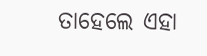ତାହେଲେ ଏହା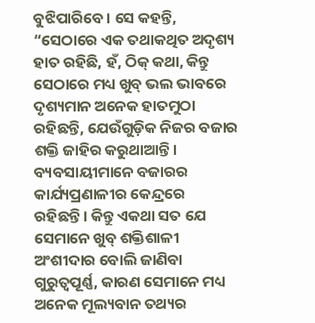ବୁଝିପାରିବେ। ସେ କହନ୍ତି, “ସେଠାରେ ଏକ ତଥାକଥିତ ଅଦୃଶ୍ୟ ହାତ ରହିଛି, ହଁ, ଠିକ୍ କଥା, କିନ୍ତୁ ସେଠାରେ ମଧ୍ୟ ଖୁବ୍ ଭଲ ଭାବରେ ଦୃଶ୍ୟମାନ ଅନେକ ହାତମୁଠା ରହିଛନ୍ତି, ଯେଉଁଗୁଡ଼ିକ ନିଜର ବଜାର ଶକ୍ତି ଜାହିର କରୁଥାଆନ୍ତି। ବ୍ୟବସାୟୀମାନେ ବଜାରର କାର୍ଯ୍ୟପ୍ରଣାଳୀର କେନ୍ଦ୍ରରେ ରହିଛନ୍ତି। କିନ୍ତୁ ଏକଥା ସତ ଯେ ସେମାନେ ଖୁବ୍ ଶକ୍ତିଶାଳୀ ଅଂଶୀଦାର ବୋଲି ଜାଣିବା ଗୁରୁତ୍ୱପୂର୍ଣ୍ଣ, କାରଣ ସେମାନେ ମଧ୍ୟ ଅନେକ ମୂଲ୍ୟବାନ ତଥ୍ୟର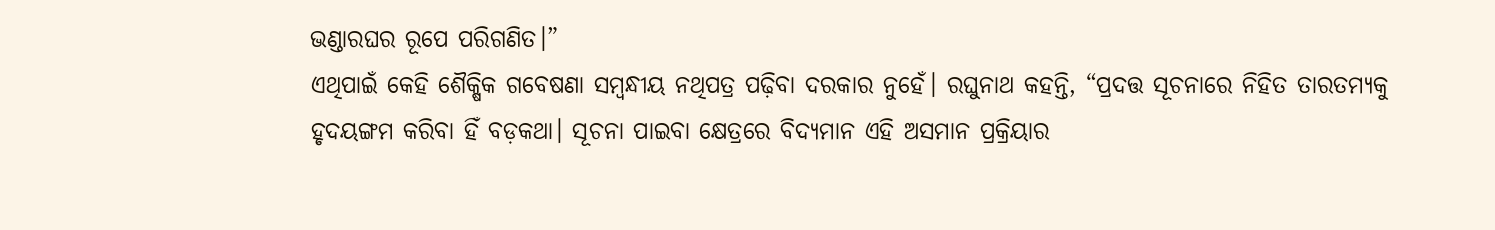ଭଣ୍ଡାରଘର ରୂପେ ପରିଗଣିତ।”
ଏଥିପାଇଁ କେହି ଶୈକ୍ଷିକ ଗବେଷଣା ସମ୍ବନ୍ଧୀୟ ନଥିପତ୍ର ପଢ଼ିବା ଦରକାର ନୁହେଁ। ରଘୁନାଥ କହନ୍ତି, “ପ୍ରଦତ୍ତ ସୂଚନାରେ ନିହିତ ତାରତମ୍ୟକୁ ହୃଦୟଙ୍ଗମ କରିବା ହିଁ ବଡ଼କଥା। ସୂଚନା ପାଇବା କ୍ଷେତ୍ରରେ ବିଦ୍ୟମାନ ଏହି ଅସମାନ ପ୍ରକ୍ରିୟାର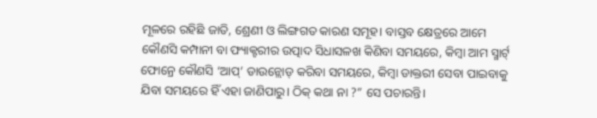ମୂଳରେ ରହିଛି ଜାତି, ଶ୍ରେଣୀ ଓ ଲିଙ୍ଗଗତ କାରଣ ସମୂହ। ବାସ୍ତବ କ୍ଷେତ୍ରରେ ଆମେ କୌଣସି କମ୍ପାନୀ ବା ଫ୍ୟାକ୍ଟରୀର ଉତ୍ପାଦ ସିଧାସଳଖ କିଣିବା ସମୟରେ, କିମ୍ବା ଆମ ସ୍ମାର୍ଟ୍ ଫୋନ୍ରେ କୌଣସି ‘ଆପ୍’ ଡାଉନ୍ଲୋଡ୍ କରିବା ସମୟରେ, କିମ୍ବା ଡାକ୍ତରୀ ସେବା ପାଇବାକୁ ଯିବା ସମୟରେ ହିଁ ଏହା ଜାଣିପାରୁ। ଠିକ୍ କଥା ନା ?” ସେ ପଚାରନ୍ତି।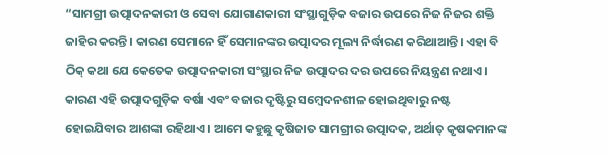“ସାମଗ୍ରୀ ଉତ୍ପାଦନକାରୀ ଓ ସେବା ଯୋଗାଣକାରୀ ସଂସ୍ଥାଗୁଡ଼ିକ ବଜାର ଉପରେ ନିଜ ନିଜର ଶକ୍ତି ଜାହିର କରନ୍ତି। କାରଣ ସେମାନେ ହିଁ ସେମାନଙ୍କର ଉତ୍ପାଦର ମୂଲ୍ୟ ନିର୍ଦ୍ଧାରଣ କରିଥାଆନ୍ତି। ଏହା ବି ଠିକ୍ କଥା ଯେ କେତେକ ଉତ୍ପାଦନକାରୀ ସଂସ୍ଥାର ନିଜ ଉତ୍ପାଦର ଦର ଉପରେ ନିୟନ୍ତ୍ରଣ ନଥାଏ। କାରଣ ଏହି ଉତ୍ପାଦଗୁଡ଼ିକ ବର୍ଷା ଏବଂ ବଜାର ଦୃଷ୍ଟିରୁ ସମ୍ବେଦନଶୀଳ ହୋଇଥିବାରୁ ନଷ୍ଟ ହୋଇଯିବାର ଆଶଙ୍କା ରହିଥାଏ। ଆମେ କହୁଛୁ କୃଷିଜାତ ସାମଗ୍ରୀର ଉତ୍ପାଦକ, ଅର୍ଥାତ୍ କୃଷକମାନଙ୍କ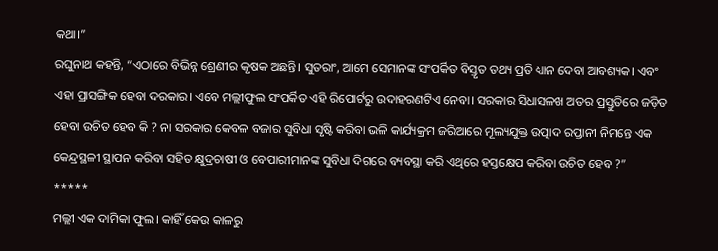କଥା।”
ରଘୁନାଥ କହନ୍ତି, “ଏଠାରେ ବିଭିନ୍ନ ଶ୍ରେଣୀର କୃଷକ ଅଛନ୍ତି। ସୁତରାଂ, ଆମେ ସେମାନଙ୍କ ସଂପର୍କିତ ବିସ୍ତୃତ ତଥ୍ୟ ପ୍ରତି ଧ୍ୟାନ ଦେବା ଆବଶ୍ୟକ। ଏବଂ ଏହା ପ୍ରାସଙ୍ଗିକ ହେବା ଦରକାର। ଏବେ ମଲ୍ଲୀଫୁଲ ସଂପର୍କିତ ଏହି ରିପୋର୍ଟରୁ ଉଦାହରଣଟିଏ ନେବା। ସରକାର ସିଧାସଳଖ ଅତର ପ୍ରସ୍ତୁତିରେ ଜଡ଼ିତ ହେବା ଉଚିତ ହେବ କି ? ନା ସରକାର କେବଳ ବଜାର ସୁବିଧା ସୃଷ୍ଟି କରିବା ଭଳି କାର୍ଯ୍ୟକ୍ରମ ଜରିଆରେ ମୂଲ୍ୟଯୁକ୍ତ ଉତ୍ପାଦ ରପ୍ତାନୀ ନିମନ୍ତେ ଏକ କେନ୍ଦ୍ରସ୍ଥଳୀ ସ୍ଥାପନ କରିବା ସହିତ କ୍ଷୁଦ୍ରଚାଷୀ ଓ ବେପାରୀମାନଙ୍କ ସୁବିଧା ଦିଗରେ ବ୍ୟବସ୍ଥା କରି ଏଥିରେ ହସ୍ତକ୍ଷେପ କରିବା ଉଚିତ ହେବ ?”
*****
ମଲ୍ଲୀ ଏକ ଦାମିକା ଫୁଲ। କାହିଁ କେଉ କାଳରୁ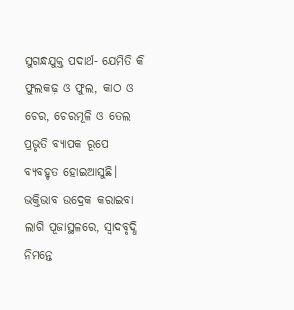ସୁଗନ୍ଧଯୁକ୍ତ ପଦାର୍ଥ- ଯେମିତି କି ଫୁଲକଢ଼ ଓ ଫୁଲ, କାଠ ଓ ଚେର, ଚେରମୂଳି ଓ ତେଲ ପ୍ରଭୃତି ବ୍ୟାପକ ରୂପେ ବ୍ୟବହୃତ ହୋଇଆସୁଛି। ଭକ୍ତିଭାବ ଉଦ୍ରେକ କରାଇବା ଲାଗି ପୂଜାସ୍ଥଳରେ, ସ୍ୱାଦବୃଦ୍ଧି ନିମନ୍ତେ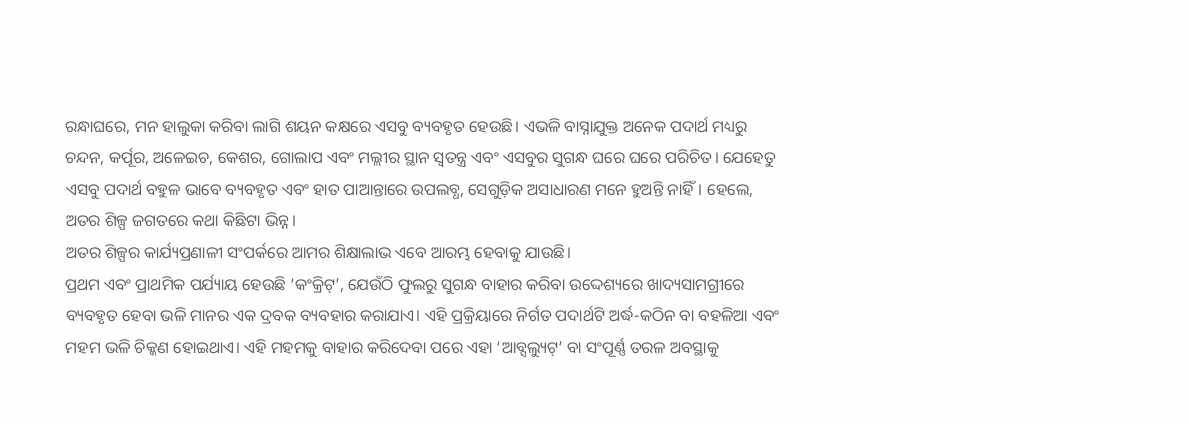ରନ୍ଧାଘରେ, ମନ ହାଲୁକା କରିବା ଲାଗି ଶୟନ କକ୍ଷରେ ଏସବୁ ବ୍ୟବହୃତ ହେଉଛି। ଏଭଳି ବାସ୍ନାଯୁକ୍ତ ଅନେକ ପଦାର୍ଥ ମଧ୍ୟରୁ ଚନ୍ଦନ, କର୍ପୂର, ଅଳେଇଚ, କେଶର, ଗୋଲାପ ଏବଂ ମଲ୍ଲୀର ସ୍ଥାନ ସ୍ୱତନ୍ତ୍ର ଏବଂ ଏସବୁର ସୁଗନ୍ଧ ଘରେ ଘରେ ପରିଚିତ। ଯେହେତୁ ଏସବୁ ପଦାର୍ଥ ବହୁଳ ଭାବେ ବ୍ୟବହୃତ ଏବଂ ହାତ ପାଆନ୍ତାରେ ଉପଲବ୍ଧ, ସେଗୁଡ଼ିକ ଅସାଧାରଣ ମନେ ହୁଅନ୍ତି ନାହିଁ। ହେଲେ, ଅତର ଶିଳ୍ପ ଜଗତରେ କଥା କିଛିଟା ଭିନ୍ନ।
ଅତର ଶିଳ୍ପର କାର୍ଯ୍ୟପ୍ରଣାଳୀ ସଂପର୍କରେ ଆମର ଶିକ୍ଷାଲାଭ ଏବେ ଆରମ୍ଭ ହେବାକୁ ଯାଉଛି।
ପ୍ରଥମ ଏବଂ ପ୍ରାଥମିକ ପର୍ଯ୍ୟାୟ ହେଉଛି ‘କଂକ୍ରିଟ୍’, ଯେଉଁଠି ଫୁଲରୁ ସୁଗନ୍ଧ ବାହାର କରିବା ଉଦ୍ଦେଶ୍ୟରେ ଖାଦ୍ୟସାମଗ୍ରୀରେ ବ୍ୟବହୃତ ହେବା ଭଳି ମାନର ଏକ ଦ୍ରବକ ବ୍ୟବହାର କରାଯାଏ। ଏହି ପ୍ରକ୍ରିୟାରେ ନିର୍ଗତ ପଦାର୍ଥଟି ଅର୍ଦ୍ଧ-କଠିନ ବା ବହଳିଆ ଏବଂ ମହମ ଭଳି ଚିକ୍କଣ ହୋଇଥାଏ। ଏହି ମହମକୁ ବାହାର କରିଦେବା ପରେ ଏହା ‘ଆବ୍ସଲ୍ୟୁଟ୍’ ବା ସଂପୂର୍ଣ୍ଣ ତରଳ ଅବସ୍ଥାକୁ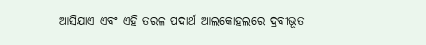ଆସିଯାଏ ଏବଂ ଏହି ତରଳ ପଦାର୍ଥ ଆଲକୋହଲରେ ଦ୍ରବୀଭୂତ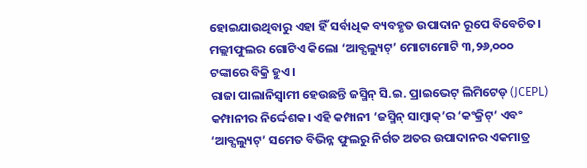ହୋଇଯାଉଥିବାରୁ ଏହା ହିଁ ସର୍ବାଧିକ ବ୍ୟବହୃତ ଉପାଦାନ ରୂପେ ବିବେଚିତ।
ମଲ୍ଲୀଫୁଲର ଗୋଟିଏ କିଲୋ ‘ଆବ୍ସଲ୍ୟୁଟ୍’ ମୋଟାମୋଟି ୩,୨୬,୦୦୦ ଟଙ୍କାରେ ବିକ୍ରି ହୁଏ।
ରାଜା ପାଲାନିସ୍ୱାମୀ ହେଉଛନ୍ତି ଜସ୍ମିନ୍ ସି.ଇ. ପ୍ରାଇଭେଟ୍ ଲିମିଟେଡ୍ (JCEPL) କମ୍ପାନୀର ନିର୍ଦ୍ଦେଶକ। ଏହି କମ୍ପାନୀ ‘ଜସ୍ମିନ୍ ସାମ୍ବାକ୍’ର ‘କଂକ୍ରିଟ୍’ ଏବଂ ‘ଆବ୍ସଲ୍ୟୁଟ୍’ ସମେତ ବିଭିନ୍ନ ଫୁଲରୁ ନିର୍ଗତ ଅତର ଉପାଦାନର ଏକମାତ୍ର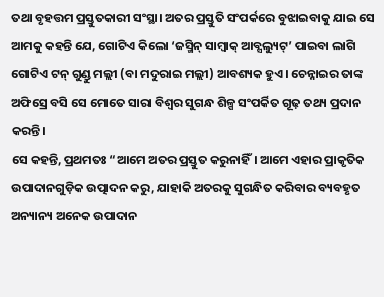ତଥା ବୃହତ୍ତମ ପ୍ରସ୍ତୁତକାରୀ ସଂସ୍ଥା। ଅତର ପ୍ରସ୍ତୁତି ସଂପର୍କରେ ବୁଝାଇବାକୁ ଯାଇ ସେ ଆମକୁ କହନ୍ତି ଯେ, ଗୋଟିଏ କିଲୋ ‘ଜସ୍ମିନ୍ ସାମ୍ବାକ୍ ଆବ୍ସଲ୍ୟୁଟ୍’ ପାଇବା ଲାଗି ଗୋଟିଏ ଟନ୍ ଗୁଣ୍ଡୁ ମଲ୍ଲୀ (ବା ମଦୁରାଇ ମଲ୍ଲୀ) ଆବଶ୍ୟକ ହୁଏ। ଚେନ୍ନାଇର ତାଙ୍କ ଅଫିସ୍ରେ ବସି ସେ ମୋତେ ସାରା ବିଶ୍ୱର ସୁଗନ୍ଧ ଶିଳ୍ପ ସଂପର୍କିତ ଗୂଢ଼ ତଥ୍ୟ ପ୍ରଦାନ କରନ୍ତି।
ସେ କହନ୍ତି, ପ୍ରଥମତଃ “ଆମେ ଅତର ପ୍ରସ୍ତୁତ କରୁନାହିଁ। ଆମେ ଏହାର ପ୍ରାକୃତିକ ଉପାଦାନଗୁଡ଼ିକ ଉତ୍ପାଦନ କରୁ, ଯାହାକି ଅତରକୁ ସୁଗନ୍ଧିତ କରିବାର ବ୍ୟବହୃତ ଅନ୍ୟାନ୍ୟ ଅନେକ ଉପାଦାନ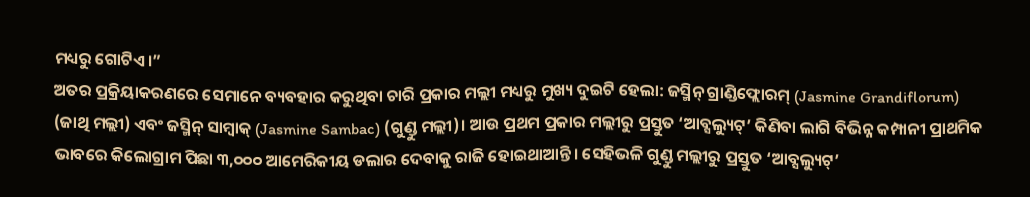ମଧ୍ୟରୁ ଗୋଟିଏ।”
ଅତର ପ୍ରକ୍ରିୟାକରଣରେ ସେମାନେ ବ୍ୟବହାର କରୁଥିବା ଚାରି ପ୍ରକାର ମଲ୍ଲୀ ମଧ୍ୟରୁ ମୁଖ୍ୟ ଦୁଇଟି ହେଲା: ଜସ୍ମିନ୍ ଗ୍ରାଣ୍ଡିଫ୍ଲୋରମ୍ (Jasmine Grandiflorum) (ଜାଥି ମଲ୍ଲୀ) ଏବଂ ଜସ୍ମିନ୍ ସାମ୍ବାକ୍ (Jasmine Sambac) (ଗୁଣ୍ଡୁ ମଲ୍ଲୀ)। ଆଉ ପ୍ରଥମ ପ୍ରକାର ମଲ୍ଲୀରୁ ପ୍ରସ୍ତୁତ ‘ଆବ୍ସଲ୍ୟୁଟ୍’ କିଣିବା ଲାଗି ବିଭିନ୍ନ କମ୍ପାନୀ ପ୍ରାଥମିକ ଭାବରେ କିଲୋଗ୍ରାମ ପିଛା ୩,୦୦୦ ଆମେରିକୀୟ ଡଲାର ଦେବାକୁ ରାଜି ହୋଇଥାଆନ୍ତି। ସେହିଭଳି ଗୁଣ୍ଡୁ ମଲ୍ଲୀରୁ ପ୍ରସ୍ତୁତ ‘ଆବ୍ସଲ୍ୟୁଟ୍’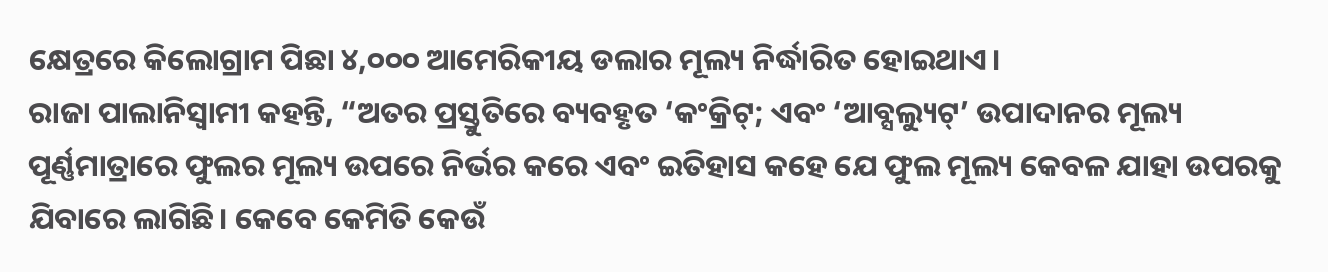କ୍ଷେତ୍ରରେ କିଲୋଗ୍ରାମ ପିଛା ୪,୦୦୦ ଆମେରିକୀୟ ଡଲାର ମୂଲ୍ୟ ନିର୍ଦ୍ଧାରିତ ହୋଇଥାଏ।
ରାଜା ପାଲାନିସ୍ୱାମୀ କହନ୍ତି, “ଅତର ପ୍ରସ୍ତୁତିରେ ବ୍ୟବହୃତ ‘କଂକ୍ରିଟ୍; ଏବଂ ‘ଆବ୍ସଲ୍ୟୁଟ୍’ ଉପାଦାନର ମୂଲ୍ୟ ପୂର୍ଣ୍ଣମାତ୍ରାରେ ଫୁଲର ମୂଲ୍ୟ ଉପରେ ନିର୍ଭର କରେ ଏବଂ ଇତିହାସ କହେ ଯେ ଫୁଲ ମୂଲ୍ୟ କେବଳ ଯାହା ଉପରକୁ ଯିବାରେ ଲାଗିଛି। କେବେ କେମିତି କେଉଁ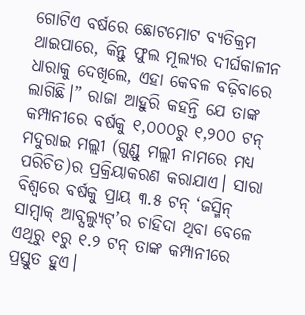ଗୋଟିଏ ବର୍ଷରେ ଛୋଟମୋଟ ବ୍ୟତିକ୍ରମ ଥାଇପାରେ, କିନ୍ତୁ ଫୁଲ ମୂଲ୍ୟର ଦୀର୍ଘକାଳୀନ ଧାରାକୁ ଦେଖିଲେ, ଏହା କେବଳ ବଢ଼ିବାରେ ଲାଗିଛି।” ରାଜା ଆହୁରି କହନ୍ତି ଯେ ତାଙ୍କ କମ୍ପାନୀରେ ବର୍ଷକୁ ୧,୦୦୦ରୁ ୧,୨୦୦ ଟନ୍ ମଦୁରାଇ ମଲ୍ଲୀ (ଗୁଣ୍ଡୁ ମଲ୍ଲୀ ନାମରେ ମଧ୍ୟ ପରିଚିତ)ର ପ୍ରକ୍ରିୟାକରଣ କରାଯାଏ। ସାରା ବିଶ୍ୱରେ ବର୍ଷକୁ ପ୍ରାୟ ୩.୫ ଟନ୍ ‘ଜସ୍ମିନ୍ ସାମ୍ବାକ୍ ଆବ୍ସଲ୍ୟୁଟ୍’ର ଚାହିଦା ଥିବା ବେଳେ ଏଥିରୁ ୧ରୁ ୧.୨ ଟନ୍ ତାଙ୍କ କମ୍ପାନୀରେ ପ୍ରସ୍ତୁତ ହୁଏ।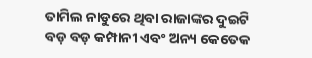ତାମିଲ ନାଡୁରେ ଥିବା ରାଜାଙ୍କର ଦୁଇଟି ବଡ଼ ବଡ଼ କମ୍ପାନୀ ଏବଂ ଅନ୍ୟ କେତେକ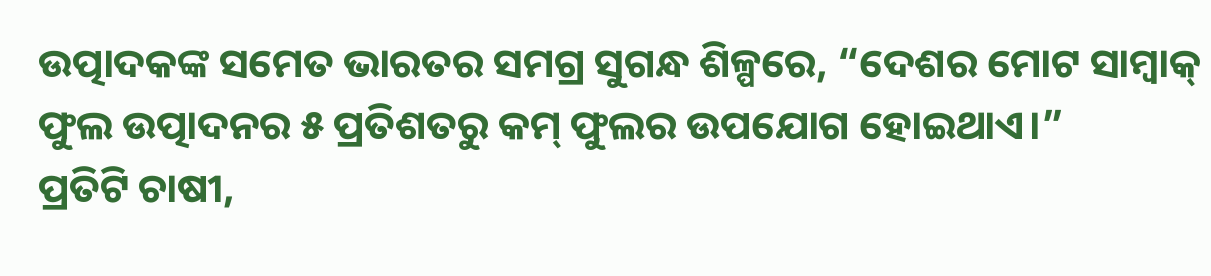ଉତ୍ପାଦକଙ୍କ ସମେତ ଭାରତର ସମଗ୍ର ସୁଗନ୍ଧ ଶିଳ୍ପରେ, “ଦେଶର ମୋଟ ସାମ୍ବାକ୍ ଫୁଲ ଉତ୍ପାଦନର ୫ ପ୍ରତିଶତରୁ କମ୍ ଫୁଲର ଉପଯୋଗ ହୋଇଥାଏ।”
ପ୍ରତିଟି ଚାଷୀ,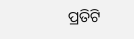ପ୍ରତିଟି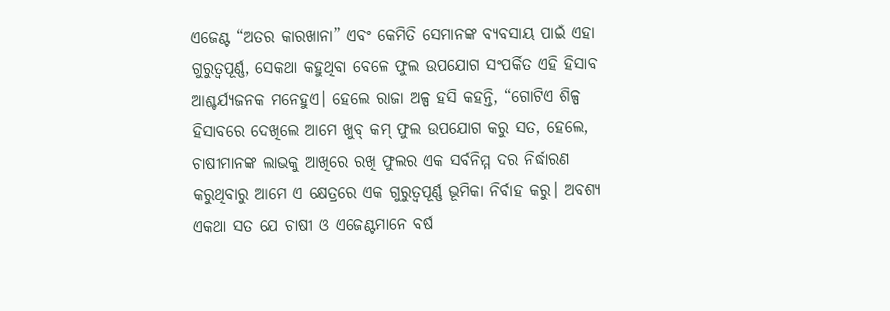ଏଜେଣ୍ଟ “ଅତର କାରଖାନା” ଏବଂ କେମିତି ସେମାନଙ୍କ ବ୍ୟବସାୟ ପାଇଁ ଏହା ଗୁରୁତ୍ୱପୂର୍ଣ୍ଣ, ସେକଥା କହୁଥିବା ବେଳେ ଫୁଲ ଉପଯୋଗ ସଂପର୍କିତ ଏହି ହିସାବ ଆଶ୍ଚର୍ଯ୍ୟଜନକ ମନେହୁଏ। ହେଲେ ରାଜା ଅଳ୍ପ ହସି କହନ୍ତି, “ଗୋଟିଏ ଶିଳ୍ପ ହିସାବରେ ଦେଖିଲେ ଆମେ ଖୁବ୍ କମ୍ ଫୁଲ ଉପଯୋଗ କରୁ ସତ, ହେଲେ, ଚାଷୀମାନଙ୍କ ଲାଭକୁ ଆଖିରେ ରଖି ଫୁଲର ଏକ ସର୍ବନିମ୍ମ ଦର ନିର୍ଦ୍ଧାରଣ କରୁଥିବାରୁ ଆମେ ଏ କ୍ଷେତ୍ରରେ ଏକ ଗୁରୁତ୍ୱପୂର୍ଣ୍ଣ ଭୂମିକା ନିର୍ବାହ କରୁ। ଅବଶ୍ୟ ଏକଥା ସତ ଯେ ଚାଷୀ ଓ ଏଜେଣ୍ଟମାନେ ବର୍ଷ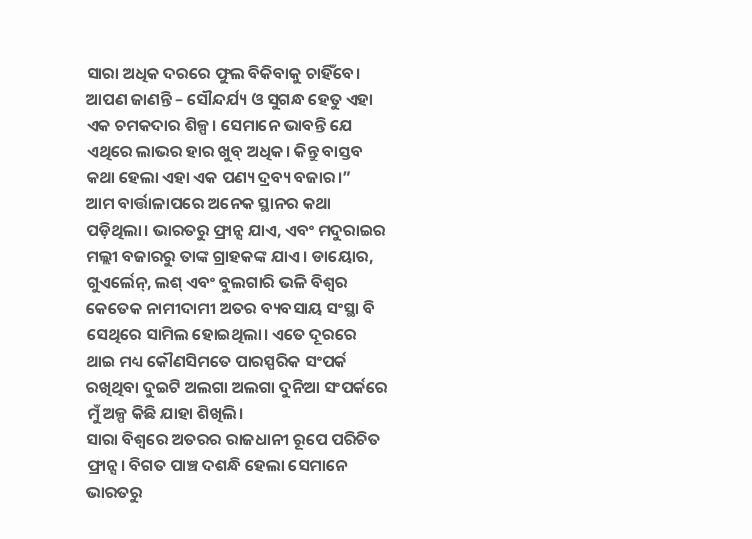ସାରା ଅଧିକ ଦରରେ ଫୁଲ ବିକିବାକୁ ଚାହିଁବେ। ଆପଣ ଜାଣନ୍ତି – ସୌନ୍ଦର୍ଯ୍ୟ ଓ ସୁଗନ୍ଧ ହେତୁ ଏହା ଏକ ଚମକଦାର ଶିଳ୍ପ। ସେମାନେ ଭାବନ୍ତି ଯେ ଏଥିରେ ଲାଭର ହାର ଖୁବ୍ ଅଧିକ। କିନ୍ତୁ ବାସ୍ତବ କଥା ହେଲା ଏହା ଏକ ପଣ୍ୟ ଦ୍ରବ୍ୟ ବଜାର।”
ଆମ ବାର୍ତ୍ତାଳାପରେ ଅନେକ ସ୍ଥାନର କଥା ପଡ଼ିଥିଲା। ଭାରତରୁ ଫ୍ରାନ୍ସ ଯାଏ, ଏବଂ ମଦୁରାଇର ମଲ୍ଲୀ ବଜାରରୁ ତାଙ୍କ ଗ୍ରାହକଙ୍କ ଯାଏ। ଡାୟୋର, ଗୁଏର୍ଲେନ୍, ଲଶ୍ ଏବଂ ବୁଲଗାରି ଭଳି ବିଶ୍ୱର କେତେକ ନାମୀଦାମୀ ଅତର ବ୍ୟବସାୟ ସଂସ୍ଥା ବି ସେଥିରେ ସାମିଲ ହୋଇଥିଲା। ଏତେ ଦୂରରେ ଥାଇ ମଧ୍ୟ କୌଣସିମତେ ପାରସ୍ପରିକ ସଂପର୍କ ରଖିଥିବା ଦୁଇଟି ଅଲଗା ଅଲଗା ଦୁନିଆ ସଂପର୍କରେ ମୁଁ ଅଳ୍ପ କିଛି ଯାହା ଶିଖିଲି।
ସାରା ବିଶ୍ୱରେ ଅତରର ରାଜଧାନୀ ରୂପେ ପରିଚିତ ଫ୍ରାନ୍ସ। ବିଗତ ପାଞ୍ଚ ଦଶନ୍ଧି ହେଲା ସେମାନେ ଭାରତରୁ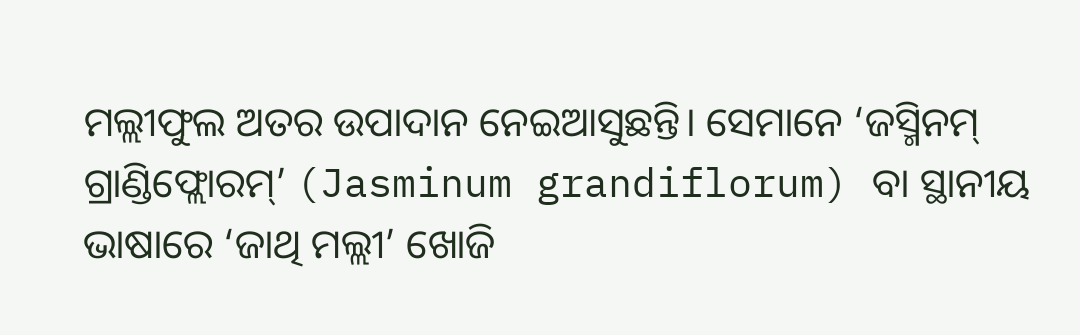ମଲ୍ଲୀଫୁଲ ଅତର ଉପାଦାନ ନେଇଆସୁଛନ୍ତି। ସେମାନେ ‘ଜସ୍ମିନମ୍ ଗ୍ରାଣ୍ଡିଫ୍ଲୋରମ୍’ (Jasminum grandiflorum) ବା ସ୍ଥାନୀୟ ଭାଷାରେ ‘ଜାଥି ମଲ୍ଲୀ’ ଖୋଜି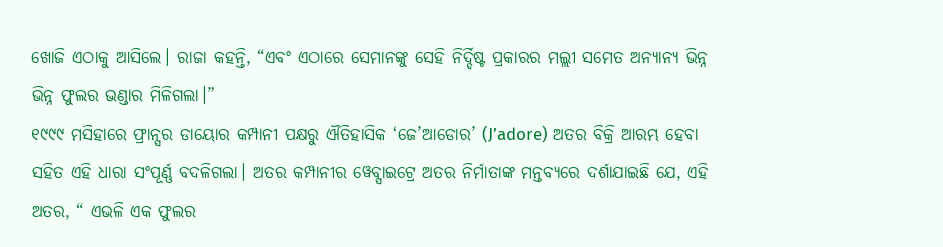ଖୋଜି ଏଠାକୁ ଆସିଲେ। ରାଜା କହନ୍ତି, “ଏବଂ ଏଠାରେ ସେମାନଙ୍କୁ ସେହି ନିର୍ଦ୍ଦିଷ୍ଟ ପ୍ରକାରର ମଲ୍ଲୀ ସମେତ ଅନ୍ୟାନ୍ୟ ଭିନ୍ନ ଭିନ୍ନ ଫୁଲର ଭଣ୍ଡାର ମିଳିଗଲା।”
୧୯୯୯ ମସିହାରେ ଫ୍ରାନ୍ସର ଡାୟୋର କମ୍ପାନୀ ପକ୍ଷରୁ ଐତିହାସିକ ‘ଜେ’ଆଡୋର’ (J’adore) ଅତର ବିକ୍ରି ଆରମ୍ଭ ହେବା ସହିତ ଏହି ଧାରା ସଂପୂର୍ଣ୍ଣ ବଦଳିଗଲା। ଅତର କମ୍ପାନୀର ୱେବ୍ସାଇଟ୍ରେ ଅତର ନିର୍ମାତାଙ୍କ ମନ୍ତବ୍ୟରେ ଦର୍ଶାଯାଇଛି ଯେ, ଏହି ଅତର, “ ଏଭଳି ଏକ ଫୁଲର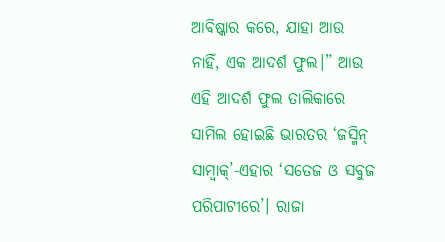ଆବିଷ୍କାର କରେ, ଯାହା ଆଉ ନାହିଁ, ଏକ ଆଦର୍ଶ ଫୁଲ।” ଆଉ ଏହି ଆଦର୍ଶ ଫୁଲ ତାଲିକାରେ ସାମିଲ ହୋଇଛି ଭାରତର ‘ଜସ୍ମିନ୍ ସାମ୍ବାକ୍’-ଏହାର ‘ସତେଜ ଓ ସବୁଜ ପରିପାଟୀରେ’। ରାଜା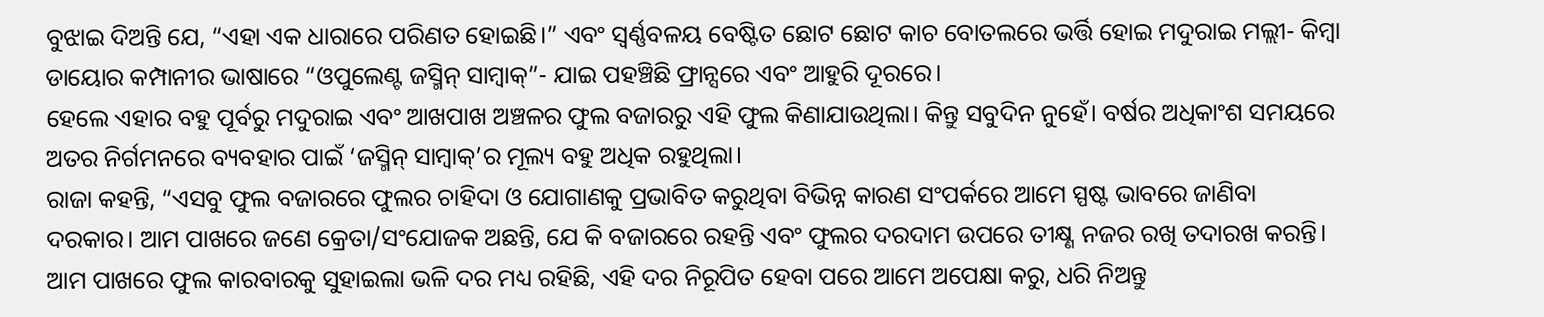ବୁଝାଇ ଦିଅନ୍ତି ଯେ, “ଏହା ଏକ ଧାରାରେ ପରିଣତ ହୋଇଛି।” ଏବଂ ସ୍ୱର୍ଣ୍ଣବଳୟ ବେଷ୍ଟିତ ଛୋଟ ଛୋଟ କାଚ ବୋତଲରେ ଭର୍ତ୍ତି ହୋଇ ମଦୁରାଇ ମଲ୍ଲୀ- କିମ୍ବା ଡାୟୋର କମ୍ପାନୀର ଭାଷାରେ “ଓପୁଲେଣ୍ଟ ଜସ୍ମିନ୍ ସାମ୍ବାକ୍”- ଯାଇ ପହଞ୍ଚିଛି ଫ୍ରାନ୍ସରେ ଏବଂ ଆହୁରି ଦୂରରେ।
ହେଲେ ଏହାର ବହୁ ପୂର୍ବରୁ ମଦୁରାଇ ଏବଂ ଆଖପାଖ ଅଞ୍ଚଳର ଫୁଲ ବଜାରରୁ ଏହି ଫୁଲ କିଣାଯାଉଥିଲା। କିନ୍ତୁ ସବୁଦିନ ନୁହେଁ। ବର୍ଷର ଅଧିକାଂଶ ସମୟରେ ଅତର ନିର୍ଗମନରେ ବ୍ୟବହାର ପାଇଁ ‘ଜସ୍ମିନ୍ ସାମ୍ବାକ୍’ର ମୂଲ୍ୟ ବହୁ ଅଧିକ ରହୁଥିଲା।
ରାଜା କହନ୍ତି, “ଏସବୁ ଫୁଲ ବଜାରରେ ଫୁଲର ଚାହିଦା ଓ ଯୋଗାଣକୁ ପ୍ରଭାବିତ କରୁଥିବା ବିଭିନ୍ନ କାରଣ ସଂପର୍କରେ ଆମେ ସ୍ପଷ୍ଟ ଭାବରେ ଜାଣିବା ଦରକାର। ଆମ ପାଖରେ ଜଣେ କ୍ରେତା/ସଂଯୋଜକ ଅଛନ୍ତି, ଯେ କି ବଜାରରେ ରହନ୍ତି ଏବଂ ଫୁଲର ଦରଦାମ ଉପରେ ତୀକ୍ଷ୍ଣ ନଜର ରଖି ତଦାରଖ କରନ୍ତି। ଆମ ପାଖରେ ଫୁଲ କାରବାରକୁ ସୁହାଇଲା ଭଳି ଦର ମଧ୍ୟ ରହିଛି, ଏହି ଦର ନିରୂପିତ ହେବା ପରେ ଆମେ ଅପେକ୍ଷା କରୁ, ଧରି ନିଅନ୍ତୁ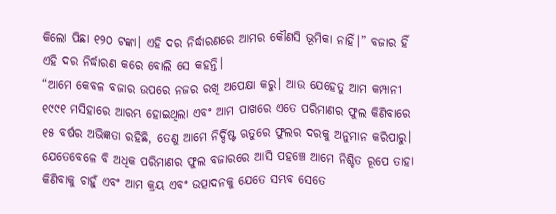କିଲୋ ପିଛା ୧୨୦ ଟଙ୍କା। ଏହି ଦର ନିର୍ଦ୍ଧାରଣରେ ଆମର କୌଣସି ଭୂମିକା ନାହିଁ।” ବଜାର ହିଁ ଏହି ଦର ନିର୍ଦ୍ଧାରଣ କରେ ବୋଲି ସେ କହନ୍ତି।
“ଆମେ କେବଳ ବଜାର ଉପରେ ନଜର ରଖି ଅପେକ୍ଷା କରୁ। ଆଉ ଯେହେତୁ ଆମ କମ୍ପାନୀ ୧୯୯୧ ମସିହାରେ ଆରମ୍ଭ ହୋଇଥିଲା ଏବଂ ଆମ ପାଖରେ ଏତେ ପରିମାଣର ଫୁଲ କିଣିବାରେ ୧୫ ବର୍ଷର ଅଭିଜ୍ଞତା ରହିଛି, ତେଣୁ ଆମେ ନିର୍ଦ୍ଦିଷ୍ଟ ଋତୁରେ ଫୁଲର ଦରକୁ ଅନୁମାନ କରିପାରୁ। ଯେତେବେଳେ ବି ଅଧିକ ପରିମାଣର ଫୁଲ ବଜାରରେ ଆସି ପହଞ୍ଚେ ଆମେ ନିଶ୍ଚିତ ରୂପେ ତାହା କିଣିବାକୁ ଚାହୁଁ ଏବଂ ଆମ କ୍ରୟ ଏବଂ ଉତ୍ପାଦନକୁ ଯେତେ ସମ୍ଭବ ସେତେ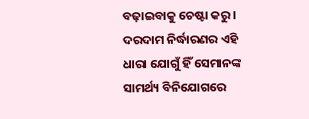ବଢ଼ାଇବାକୁ ଚେଷ୍ଟା କରୁ।
ଦରଦାମ ନିର୍ଦ୍ଧାରଣର ଏହି ଧାରା ଯୋଗୁଁ ହିଁ ସେମାନଙ୍କ ସାମର୍ଥ୍ୟ ବିନିଯୋଗରେ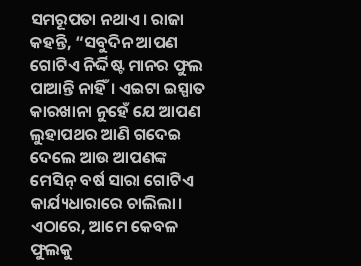ସମରୂପତା ନଥାଏ। ରାଜା କହନ୍ତି, “ସବୁଦିନ ଆପଣ ଗୋଟିଏ ନିର୍ଦ୍ଦିଷ୍ଟ ମାନର ଫୁଲ ପାଆନ୍ତି ନାହିଁ। ଏଇଟା ଇସ୍ପାତ କାରଖାନା ନୁହେଁ ଯେ ଆପଣ ଲୁହାପଥର ଆଣି ଗଦେଇ ଦେଲେ ଆଉ ଆପଣଙ୍କ ମେସିନ୍ ବର୍ଷ ସାରା ଗୋଟିଏ କାର୍ଯ୍ୟଧାରାରେ ଚାଲିଲା। ଏଠାରେ, ଆମେ କେବଳ ଫୁଲକୁ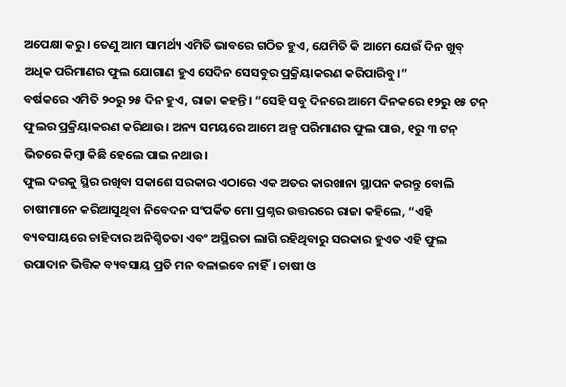ଅପେକ୍ଷା କରୁ। ତେଣୁ ଆମ ସାମର୍ଥ୍ୟ ଏମିତି ଭାବରେ ଗଠିତ ହୁଏ, ଯେମିତି କି ଆମେ ଯେଉଁ ଦିନ ଖୁବ୍ ଅଧିକ ପରିମାଣର ଫୁଲ ଯୋଗାଣ ହୁଏ ସେଦିନ ସେସବୁର ପ୍ରକ୍ରିୟାକରଣ କରିପାରିବୁ।”
ବର୍ଷକରେ ଏମିତି ୨୦ରୁ ୨୫ ଦିନ ହୁଏ, ରାଜା କହନ୍ତି। “ସେହି ସବୁ ଦିନରେ ଆମେ ଦିନକରେ ୧୨ରୁ ୧୫ ଟନ୍ ଫୁଲର ପ୍ରକ୍ରିୟାକରଣ କରିଥାଉ। ଅନ୍ୟ ସମୟରେ ଆମେ ଅଳ୍ପ ପରିମାଣର ଫୁଲ ପାଉ, ୧ରୁ ୩ ଟନ୍ ଭିତରେ କିମ୍ବା କିଛି ହେଲେ ପାଇ ନଥାଉ।
ଫୁଲ ଦରକୁ ସ୍ଥିର ରଖିବା ସକାଶେ ସରକାର ଏଠାରେ ଏକ ଅତର କାରଖାନା ସ୍ଥାପନ କରନ୍ତୁ ବୋଲି ଚାଷୀମାନେ କରିଆସୁଥିବା ନିବେଦନ ସଂପର୍କିତ ମୋ ପ୍ରଶ୍ନର ଉତ୍ତରରେ ରାଜା କହିଲେ, “ଏହି ବ୍ୟବସାୟରେ ଚାହିଦାର ଅନିଶ୍ଚିତତା ଏବଂ ଅସ୍ଥିରତା ଲାଗି ରହିଥିବାରୁ ସରକାର ହୁଏତ ଏହି ଫୁଲ ଉପାଦାନ ଭିତ୍ତିକ ବ୍ୟବସାୟ ପ୍ରତି ମନ ବଳାଇବେ ନାହିଁ। ଚାଷୀ ଓ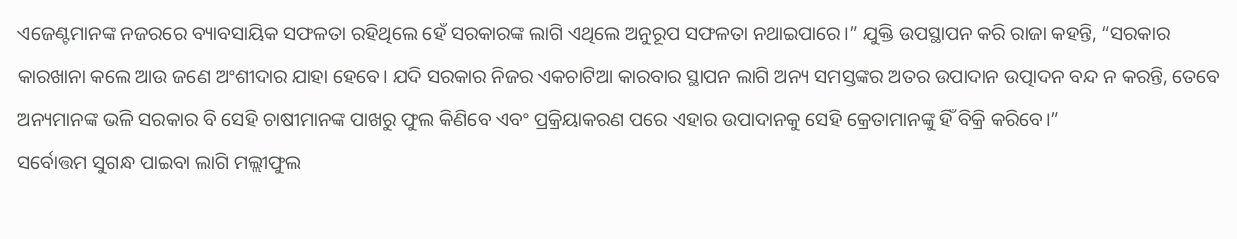ଏଜେଣ୍ଟମାନଙ୍କ ନଜରରେ ବ୍ୟାବସାୟିକ ସଫଳତା ରହିଥିଲେ ହେଁ ସରକାରଙ୍କ ଲାଗି ଏଥିଲେ ଅନୁରୂପ ସଫଳତା ନଥାଇପାରେ।” ଯୁକ୍ତି ଉପସ୍ଥାପନ କରି ରାଜା କହନ୍ତି, “ସରକାର କାରଖାନା କଲେ ଆଉ ଜଣେ ଅଂଶୀଦାର ଯାହା ହେବେ। ଯଦି ସରକାର ନିଜର ଏକଚାଟିଆ କାରବାର ସ୍ଥାପନ ଲାଗି ଅନ୍ୟ ସମସ୍ତଙ୍କର ଅତର ଉପାଦାନ ଉତ୍ପାଦନ ବନ୍ଦ ନ କରନ୍ତି, ତେବେ ଅନ୍ୟମାନଙ୍କ ଭଳି ସରକାର ବି ସେହି ଚାଷୀମାନଙ୍କ ପାଖରୁ ଫୁଲ କିଣିବେ ଏବଂ ପ୍ରକ୍ରିୟାକରଣ ପରେ ଏହାର ଉପାଦାନକୁ ସେହି କ୍ରେତାମାନଙ୍କୁ ହିଁ ବିକ୍ରି କରିବେ।”
ସର୍ବୋତ୍ତମ ସୁଗନ୍ଧ ପାଇବା ଲାଗି ମଲ୍ଲୀଫୁଲ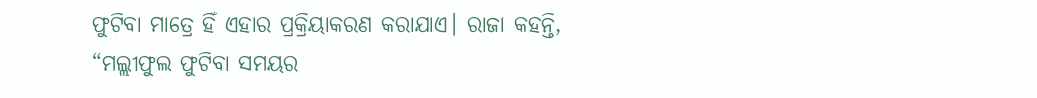ଫୁଟିବା ମାତ୍ରେ ହିଁ ଏହାର ପ୍ରକ୍ରିୟାକରଣ କରାଯାଏ। ରାଜା କହନ୍ତି, “ମଲ୍ଲୀଫୁଲ ଫୁଟିବା ସମୟର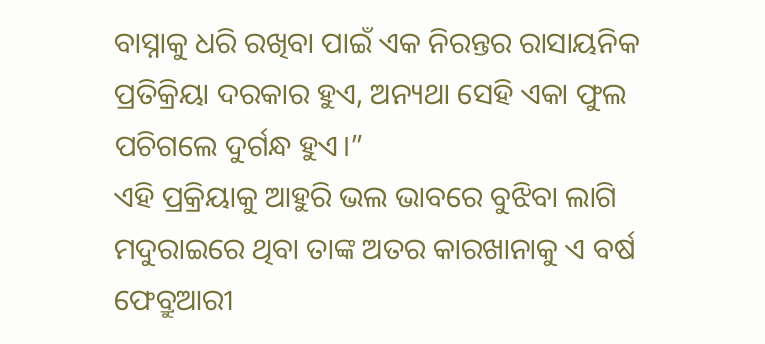ବାସ୍ନାକୁ ଧରି ରଖିବା ପାଇଁ ଏକ ନିରନ୍ତର ରାସାୟନିକ ପ୍ରତିକ୍ରିୟା ଦରକାର ହୁଏ, ଅନ୍ୟଥା ସେହି ଏକା ଫୁଲ ପଚିଗଲେ ଦୁର୍ଗନ୍ଧ ହୁଏ।”
ଏହି ପ୍ରକ୍ରିୟାକୁ ଆହୁରି ଭଲ ଭାବରେ ବୁଝିବା ଲାଗି ମଦୁରାଇରେ ଥିବା ତାଙ୍କ ଅତର କାରଖାନାକୁ ଏ ବର୍ଷ ଫେବ୍ରୁଆରୀ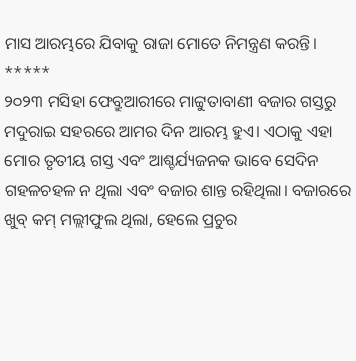ମାସ ଆରମ୍ଭରେ ଯିବାକୁ ରାଜା ମୋତେ ନିମନ୍ତ୍ରଣ କରନ୍ତି।
*****
୨୦୨୩ ମସିହା ଫେବ୍ରୁଆରୀରେ ମାଟ୍ଟୁତାବାଣୀ ବଜାର ଗସ୍ତରୁ ମଦୁରାଇ ସହରରେ ଆମର ଦିନ ଆରମ୍ଭ ହୁଏ। ଏଠାକୁ ଏହା ମୋର ତୃତୀୟ ଗସ୍ତ ଏବଂ ଆଶ୍ଚର୍ଯ୍ୟଜନକ ଭାବେ ସେଦିନ ଗହଳଚହଳ ନ ଥିଲା ଏବଂ ବଜାର ଶାନ୍ତ ରହିଥିଲା। ବଜାରରେ ଖୁବ୍ କମ୍ ମଲ୍ଲୀଫୁଲ ଥିଲା, ହେଲେ ପ୍ରଚୁର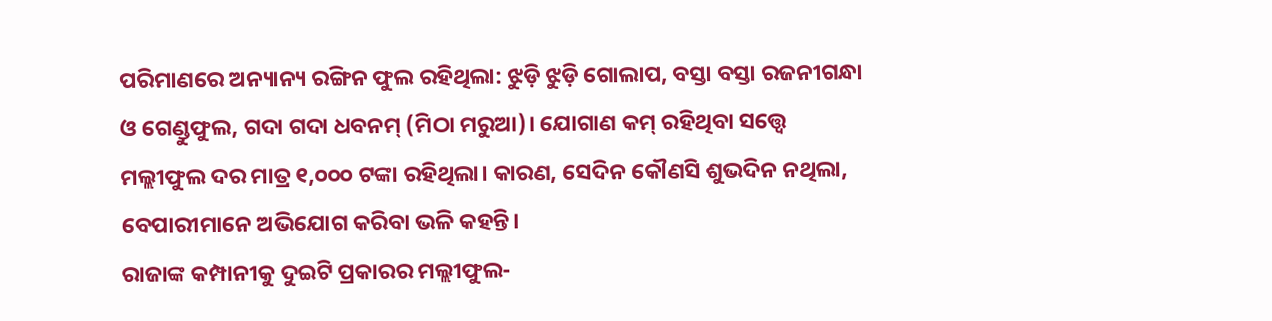ପରିମାଣରେ ଅନ୍ୟାନ୍ୟ ରଙ୍ଗିନ ଫୁଲ ରହିଥିଲା: ଝୁଡ଼ି ଝୁଡ଼ି ଗୋଲାପ, ବସ୍ତା ବସ୍ତା ରଜନୀଗନ୍ଧା ଓ ଗେଣ୍ଡୁଫୁଲ, ଗଦା ଗଦା ଧବନମ୍ (ମିଠା ମରୁଆ)। ଯୋଗାଣ କମ୍ ରହିଥିବା ସତ୍ତ୍ୱେ ମଲ୍ଲୀଫୁଲ ଦର ମାତ୍ର ୧,୦୦୦ ଟଙ୍କା ରହିଥିଲା। କାରଣ, ସେଦିନ କୌଣସି ଶୁଭଦିନ ନଥିଲା, ବେପାରୀମାନେ ଅଭିଯୋଗ କରିବା ଭଳି କହନ୍ତି।
ରାଜାଙ୍କ କମ୍ପାନୀକୁ ଦୁଇଟି ପ୍ରକାରର ମଲ୍ଲୀଫୁଲ-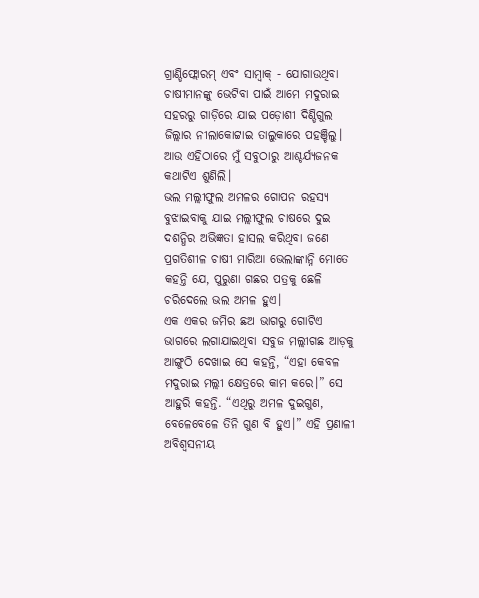ଗ୍ରାଣ୍ଡିଫ୍ଲୋରମ୍ ଏବଂ ସାମ୍ବାକ୍ - ଯୋଗାଉଥିବା ଚାଷୀମାନଙ୍କୁ ଭେଟିବା ପାଇଁ ଆମେ ମଦୁରାଇ ସହରରୁ ଗାଡ଼ିରେ ଯାଇ ପଡ଼ୋଶୀ ଦିଣ୍ଡିଗୁଲ ଜିଲ୍ଲାର ନୀଲାକୋଟ୍ଟାଇ ତାଲୁକାରେ ପହଞ୍ଚିଲୁ। ଆଉ ଏହିଠାରେ ମୁଁ ସବୁଠାରୁ ଆଶ୍ଚର୍ଯ୍ୟଜନକ କଥାଟିଏ ଶୁଣିଲି।
ଭଲ ମଲ୍ଲୀଫୁଲ ଅମଳର ଗୋପନ ରହସ୍ୟ ବୁଝାଇବାକୁ ଯାଇ ମଲ୍ଲୀଫୁଲ ଚାଷରେ ଦୁଇ ଦଶନ୍ଧିର ଅଭିଜ୍ଞତା ହାସଲ କରିଥିବା ଜଣେ ପ୍ରଗତିଶୀଳ ଚାଷୀ ମାରିଆ ଭେଲାଙ୍କାନ୍ନି ମୋତେ କହନ୍ତି ଯେ, ପୁରୁଣା ଗଛର ପତ୍ରକୁ ଛେଳି ଚରିଦେଲେ ଭଲ ଅମଳ ହୁଏ।
ଏକ ଏକର ଜମିର ଛଅ ଭାଗରୁ ଗୋଟିଏ ଭାଗରେ ଲଗାଯାଇଥିବା ସବୁଜ ମଲ୍ଲୀଗଛ ଆଡ଼କୁ ଆଙ୍ଗୁଠି ଦେଖାଇ ସେ କହନ୍ତି, “ଏହା କେବଳ ମଦୁରାଇ ମଲ୍ଲୀ କ୍ଷେତ୍ରରେ କାମ କରେ।” ସେ ଆହୁରି କହନ୍ତି. “ଏଥିରୁ ଅମଳ ଦୁଇଗୁଣ, ବେଳେବେଳେ ତିନି ଗୁଣ ବି ହୁଏ।” ଏହି ପ୍ରଣାଳୀ ଅବିଶ୍ୱସନୀୟ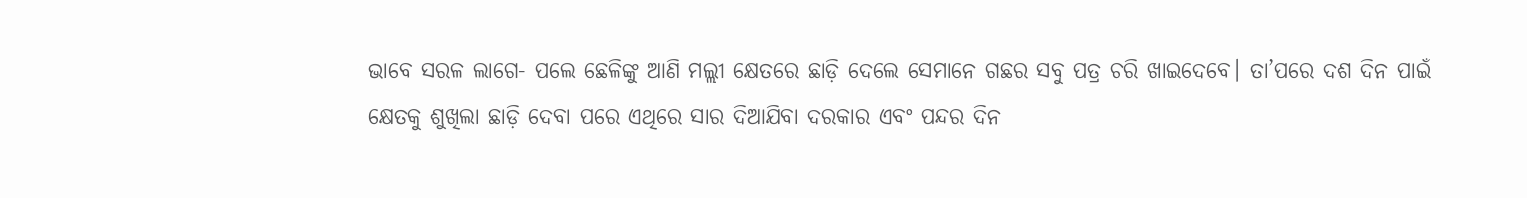ଭାବେ ସରଳ ଲାଗେ- ପଲେ ଛେଳିଙ୍କୁ ଆଣି ମଲ୍ଲୀ କ୍ଷେତରେ ଛାଡ଼ି ଦେଲେ ସେମାନେ ଗଛର ସବୁ ପତ୍ର ଚରି ଖାଇଦେବେ। ତା’ପରେ ଦଶ ଦିନ ପାଇଁ କ୍ଷେତକୁ ଶୁଖିଲା ଛାଡ଼ି ଦେବା ପରେ ଏଥିରେ ସାର ଦିଆଯିବା ଦରକାର ଏବଂ ପନ୍ଦର ଦିନ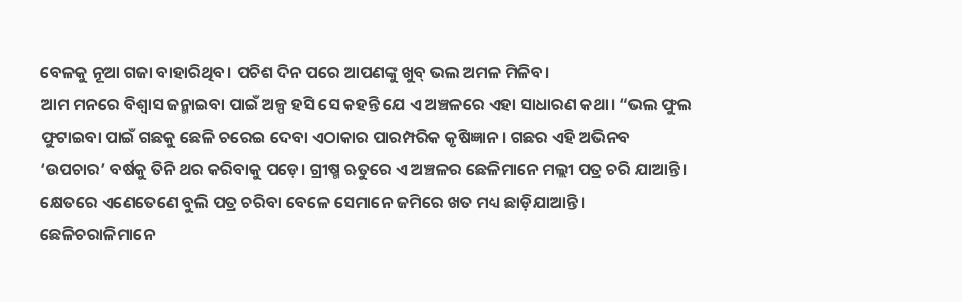ବେଳକୁ ନୂଆ ଗଜା ବାହାରିଥିବ। ପଚିଶ ଦିନ ପରେ ଆପଣଙ୍କୁ ଖୁବ୍ ଭଲ ଅମଳ ମିଳିବ।
ଆମ ମନରେ ବିଶ୍ୱାସ ଜନ୍ମାଇବା ପାଇଁ ଅଳ୍ପ ହସି ସେ କହନ୍ତି ଯେ ଏ ଅଞ୍ଚଳରେ ଏହା ସାଧାରଣ କଥା। “ଭଲ ଫୁଲ ଫୁଟାଇବା ପାଇଁ ଗଛକୁ ଛେଳି ଚରେଇ ଦେବା ଏଠାକାର ପାରମ୍ପରିକ କୃଷିଜ୍ଞାନ। ଗଛର ଏହି ଅଭିନବ ‘ଉପଚାର’ ବର୍ଷକୁ ତିନି ଥର କରିବାକୁ ପଡ଼େ। ଗ୍ରୀଷ୍ମ ଋତୁରେ ଏ ଅଞ୍ଚଳର ଛେଳିମାନେ ମଲ୍ଲୀ ପତ୍ର ଚରି ଯାଆନ୍ତି। କ୍ଷେତରେ ଏଣେତେଣେ ବୁଲି ପତ୍ର ଚରିବା ବେଳେ ସେମାନେ ଜମିରେ ଖତ ମଧ୍ୟ ଛାଡ଼ିଯାଆନ୍ତି। ଛେଳିଚରାଳିମାନେ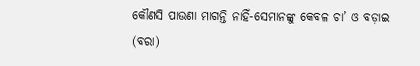କୌଣସି ପାଉଣା ମାଗନ୍ତି ନାହିଁ-ସେମାନଙ୍କୁ କେବଳ ଚା’ ଓ ବଡ଼ାଇ (ବରା)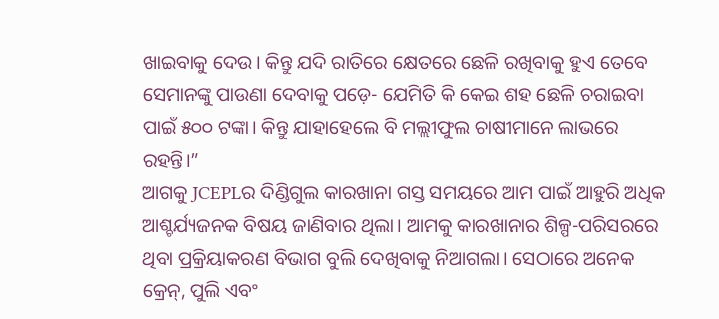ଖାଇବାକୁ ଦେଉ। କିନ୍ତୁ ଯଦି ରାତିରେ କ୍ଷେତରେ ଛେଳି ରଖିବାକୁ ହୁଏ ତେବେ ସେମାନଙ୍କୁ ପାଉଣା ଦେବାକୁ ପଡ଼େ- ଯେମିତି କି କେଇ ଶହ ଛେଳି ଚରାଇବା ପାଇଁ ୫୦୦ ଟଙ୍କା। କିନ୍ତୁ ଯାହାହେଲେ ବି ମଲ୍ଲୀଫୁଲ ଚାଷୀମାନେ ଲାଭରେ ରହନ୍ତି।”
ଆଗକୁ JCEPLର ଦିଣ୍ଡିଗୁଲ କାରଖାନା ଗସ୍ତ ସମୟରେ ଆମ ପାଇଁ ଆହୁରି ଅଧିକ ଆଶ୍ଚର୍ଯ୍ୟଜନକ ବିଷୟ ଜାଣିବାର ଥିଲା। ଆମକୁ କାରଖାନାର ଶିଳ୍ପ-ପରିସରରେ ଥିବା ପ୍ରକ୍ରିୟାକରଣ ବିଭାଗ ବୁଲି ଦେଖିବାକୁ ନିଆଗଲା। ସେଠାରେ ଅନେକ କ୍ରେନ୍, ପୁଲି ଏବଂ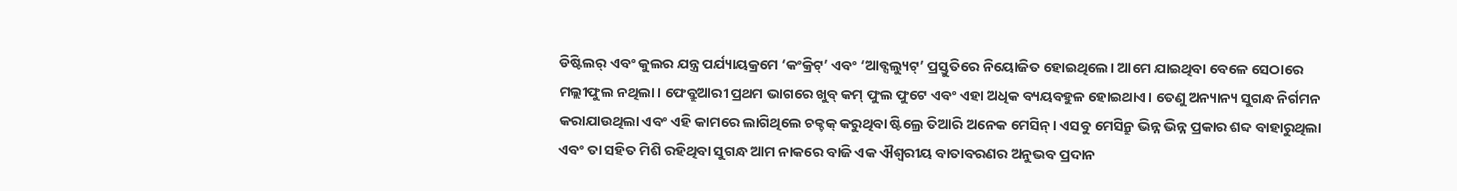ଡିଷ୍ଟିଲର୍ ଏବଂ କୁଲର ଯନ୍ତ୍ର ପର୍ଯ୍ୟାୟକ୍ରମେ ‘କଂକ୍ରିଟ୍’ ଏବଂ ‘ଆବ୍ସଲ୍ୟୁଟ୍’ ପ୍ରସ୍ତୁତିରେ ନିୟୋଜିତ ହୋଇଥିଲେ। ଆମେ ଯାଇଥିବା ବେଳେ ସେଠାରେ ମଲ୍ଲୀଫୁଲ ନଥିଲା। ଫେବ୍ରୁଆରୀ ପ୍ରଥମ ଭାଗରେ ଖୁବ୍ କମ୍ ଫୁଲ ଫୁଟେ ଏବଂ ଏହା ଅଧିକ ବ୍ୟୟବହୁଳ ହୋଇଥାଏ। ତେଣୁ ଅନ୍ୟାନ୍ୟ ସୁଗନ୍ଧ ନିର୍ଗମନ କରାଯାଉଥିଲା ଏବଂ ଏହି କାମରେ ଲାଗିଥିଲେ ଚକ୍ଚକ୍ କରୁଥିବା ଷ୍ଟିଲ୍ରେ ତିଆରି ଅନେକ ମେସିନ୍। ଏସବୁ ମେସିନ୍ରୁ ଭିନ୍ନ ଭିନ୍ନ ପ୍ରକାର ଶବ୍ଦ ବାହାରୁଥିଲା ଏବଂ ତା ସହିତ ମିଶି ରହିଥିବା ସୁଗନ୍ଧ ଆମ ନାକରେ ବାଜି ଏକ ଐଶ୍ୱରୀୟ ବାତାବରଣର ଅନୁଭବ ପ୍ରଦାନ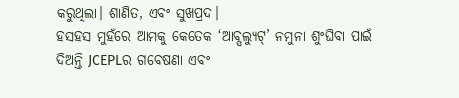କରୁଥିଲା। ଶାଣିତ, ଏବଂ ସୁଖପ୍ରଦ।
ହସହସ ମୁହଁରେ ଆମକୁ କେତେକ ‘ଆବ୍ସଲ୍ୟୁଟ୍’ ନମୁନା ଶୁଂଘିବା ପାଇଁ ଦିଅନ୍ତି JCEPLର ଗବେଷଣା ଏବଂ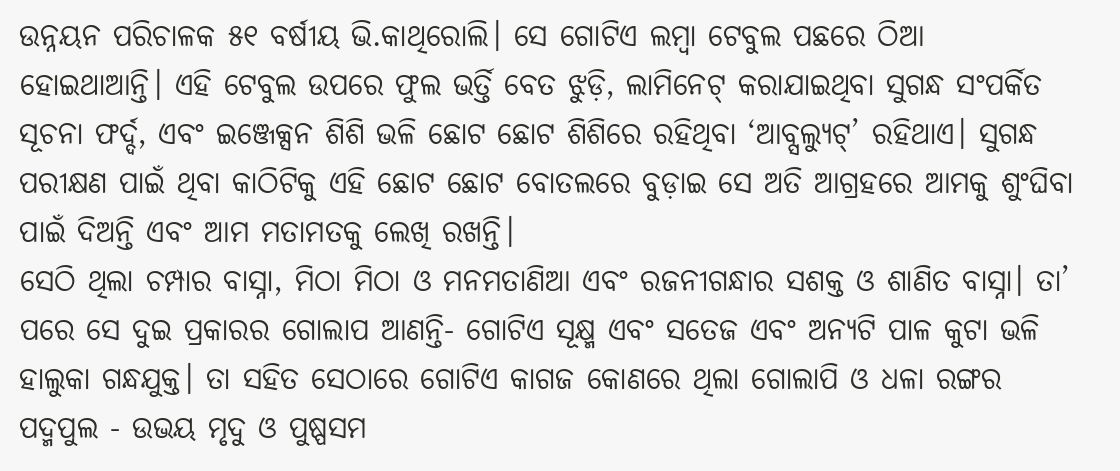ଉନ୍ନୟନ ପରିଚାଳକ ୫୧ ବର୍ଷୀୟ ଭି.କାଥିରୋଲି। ସେ ଗୋଟିଏ ଲମ୍ବା ଟେବୁଲ ପଛରେ ଠିଆ ହୋଇଥାଆନ୍ତି। ଏହି ଟେବୁଲ ଉପରେ ଫୁଲ ଭର୍ତ୍ତି ବେତ ଝୁଡ଼ି, ଲାମିନେଟ୍ କରାଯାଇଥିବା ସୁଗନ୍ଧ ସଂପର୍କିତ ସୂଚନା ଫର୍ଦ୍ଦ, ଏବଂ ଇଞ୍ଜେକ୍ସନ ଶିଶି ଭଳି ଛୋଟ ଛୋଟ ଶିଶିରେ ରହିଥିବା ‘ଆବ୍ସଲ୍ୟୁଟ୍’ ରହିଥାଏ। ସୁଗନ୍ଧ ପରୀକ୍ଷଣ ପାଇଁ ଥିବା କାଠିଟିକୁ ଏହି ଛୋଟ ଛୋଟ ବୋତଲରେ ବୁଡ଼ାଇ ସେ ଅତି ଆଗ୍ରହରେ ଆମକୁ ଶୁଂଘିବା ପାଇଁ ଦିଅନ୍ତି ଏବଂ ଆମ ମତାମତକୁ ଲେଖି ରଖନ୍ତି।
ସେଠି ଥିଲା ଚମ୍ପାର ବାସ୍ନା, ମିଠା ମିଠା ଓ ମନମତାଣିଆ ଏବଂ ରଜନୀଗନ୍ଧାର ସଶକ୍ତ ଓ ଶାଣିତ ବାସ୍ନା। ତା’ ପରେ ସେ ଦୁଇ ପ୍ରକାରର ଗୋଲାପ ଆଣନ୍ତି- ଗୋଟିଏ ସୂକ୍ଷ୍ମ ଏବଂ ସତେଜ ଏବଂ ଅନ୍ୟଟି ପାଳ କୁଟା ଭଳି ହାଲୁକା ଗନ୍ଧଯୁକ୍ତ। ତା ସହିତ ସେଠାରେ ଗୋଟିଏ କାଗଜ କୋଣରେ ଥିଲା ଗୋଲାପି ଓ ଧଳା ରଙ୍ଗର ପଦ୍ମପୁଲ - ଉଭୟ ମୃଦୁ ଓ ପୁଷ୍ପସମ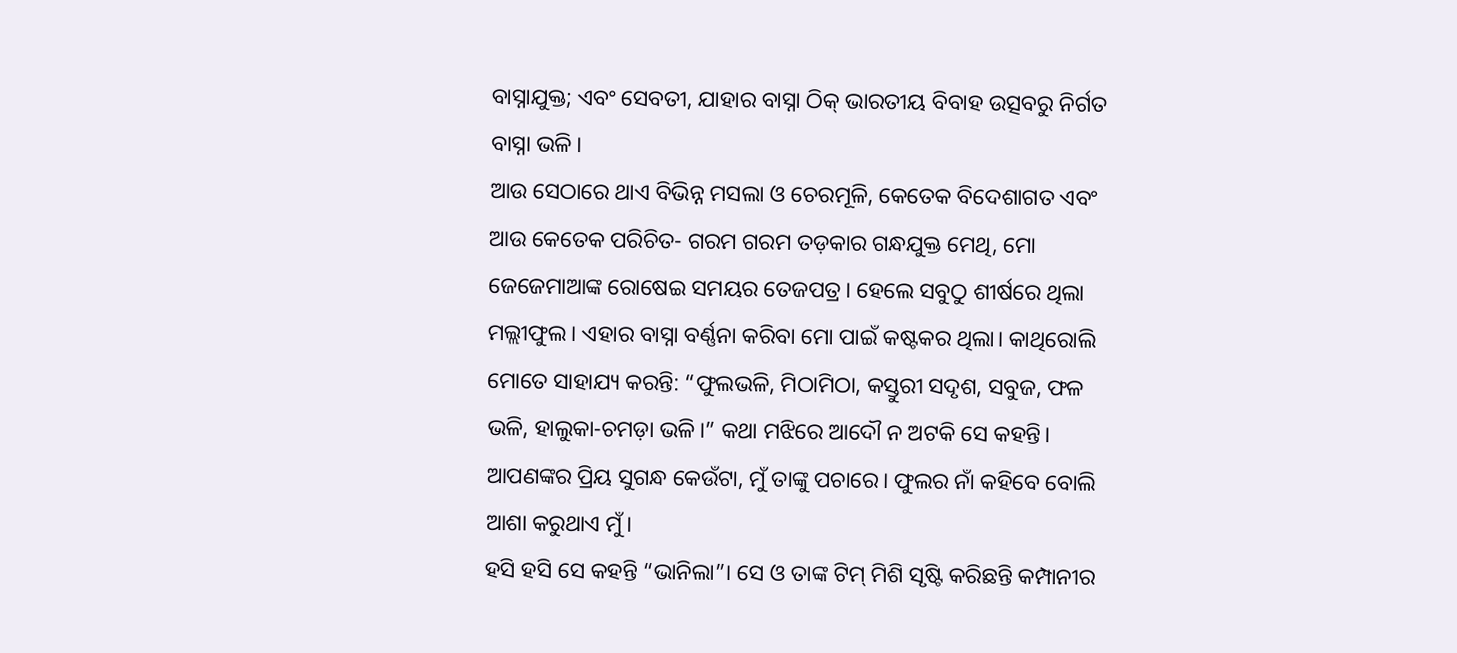ବାସ୍ନାଯୁକ୍ତ; ଏବଂ ସେବତୀ, ଯାହାର ବାସ୍ନା ଠିକ୍ ଭାରତୀୟ ବିବାହ ଉତ୍ସବରୁ ନିର୍ଗତ ବାସ୍ନା ଭଳି।
ଆଉ ସେଠାରେ ଥାଏ ବିଭିନ୍ନ ମସଲା ଓ ଚେରମୂଳି, କେତେକ ବିଦେଶାଗତ ଏବଂ ଆଉ କେତେକ ପରିଚିତ- ଗରମ ଗରମ ତଡ଼କାର ଗନ୍ଧଯୁକ୍ତ ମେଥି, ମୋ ଜେଜେମାଆଙ୍କ ରୋଷେଇ ସମୟର ତେଜପତ୍ର। ହେଲେ ସବୁଠୁ ଶୀର୍ଷରେ ଥିଲା ମଲ୍ଲୀଫୁଲ। ଏହାର ବାସ୍ନା ବର୍ଣ୍ଣନା କରିବା ମୋ ପାଇଁ କଷ୍ଟକର ଥିଲା। କାଥିରୋଲି ମୋତେ ସାହାଯ୍ୟ କରନ୍ତି: “ଫୁଲଭଳି, ମିଠାମିଠା, କସ୍ତୁରୀ ସଦୃଶ, ସବୁଜ, ଫଳ ଭଳି, ହାଲୁକା-ଚମଡ଼ା ଭଳି।” କଥା ମଝିରେ ଆଦୌ ନ ଅଟକି ସେ କହନ୍ତି। ଆପଣଙ୍କର ପ୍ରିୟ ସୁଗନ୍ଧ କେଉଁଟା, ମୁଁ ତାଙ୍କୁ ପଚାରେ। ଫୁଲର ନାଁ କହିବେ ବୋଲି ଆଶା କରୁଥାଏ ମୁଁ।
ହସି ହସି ସେ କହନ୍ତି “ଭାନିଲା”। ସେ ଓ ତାଙ୍କ ଟିମ୍ ମିଶି ସୃଷ୍ଟି କରିଛନ୍ତି କମ୍ପାନୀର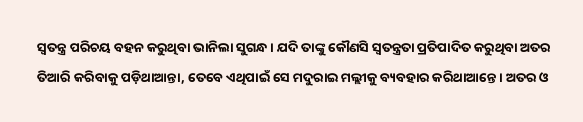ସ୍ୱତନ୍ତ୍ର ପରିଚୟ ବହନ କରୁଥିବା ଭାନିଲା ସୁଗନ୍ଧ। ଯଦି ତାଙ୍କୁ କୌଣସି ସ୍ୱତନ୍ତ୍ରତା ପ୍ରତିପାଦିତ କରୁଥିବା ଅତର ତିଆରି କରିବାକୁ ପଡ଼ିଥାଆନ୍ତା, ତେବେ ଏଥିପାଇଁ ସେ ମଦୁରାଇ ମଲ୍ଲୀକୁ ବ୍ୟବହାର କରିଥାଆନ୍ତେ। ଅତର ଓ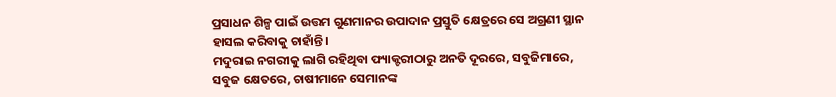ପ୍ରସାଧନ ଶିଳ୍ପ ପାଇଁ ଉତ୍ତମ ଗୁଣମାନର ଉପାଦାନ ପ୍ରସ୍ତୁତି କ୍ଷେତ୍ରରେ ସେ ଅଗ୍ରଣୀ ସ୍ଥାନ ହାସଲ କରିବାକୁ ଚାହାଁନ୍ତି।
ମଦୁରାଇ ନଗରୀକୁ ଲାଗି ରହିଥିବା ଫ୍ୟାକ୍ଟରୀଠାରୁ ଅନତି ଦୂରରେ, ସବୁଜିମାରେ, ସବୁଜ କ୍ଷେତରେ, ଚାଷୀମାନେ ସେମାନଙ୍କ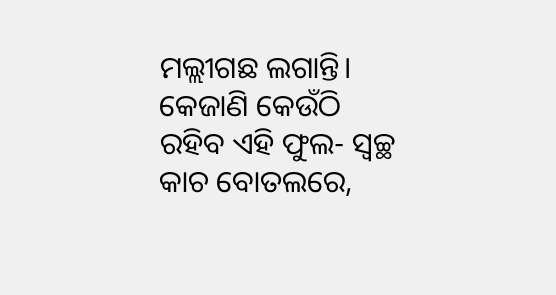ମଲ୍ଲୀଗଛ ଲଗାନ୍ତି। କେଜାଣି କେଉଁଠି ରହିବ ଏହି ଫୁଲ- ସ୍ୱଚ୍ଛ କାଚ ବୋତଲରେ,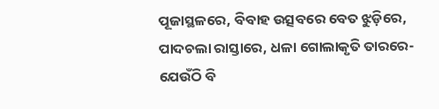ପୂଜାସ୍ଥଳରେ, ବିବାହ ଉତ୍ସବରେ ବେତ ଝୁଡ଼ିରେ, ପାଦଚଲା ରାସ୍ତାରେ, ଧଳା ଗୋଲାକୃତି ତାରରେ- ଯେଉଁଠି ବି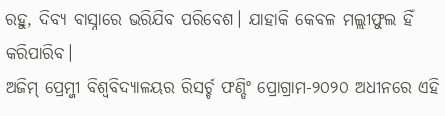ରହୁ, ଦିବ୍ୟ ବାସ୍ନାରେ ଭରିଯିବ ପରିବେଶ। ଯାହାକି କେବଳ ମଲ୍ଲୀଫୁଲ ହିଁ କରିପାରିବ।
ଅଜିମ୍ ପ୍ରେମ୍ଜୀ ବିଶ୍ୱବିଦ୍ୟାଳୟର ରିସର୍ଚ୍ଚ ଫଣ୍ଡିଂ ପ୍ରୋଗ୍ରାମ-୨୦୨୦ ଅଧୀନରେ ଏହି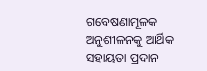ଗବେଷଣାମୂଳକ ଅନୁଶୀଳନକୁ ଆର୍ଥିକ ସହାୟତା ପ୍ରଦାନ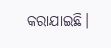କରାଯାଇଛି।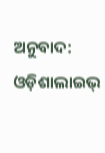ଅନୁବାଦ: ଓଡ଼ିଶାଲାଇଭ୍